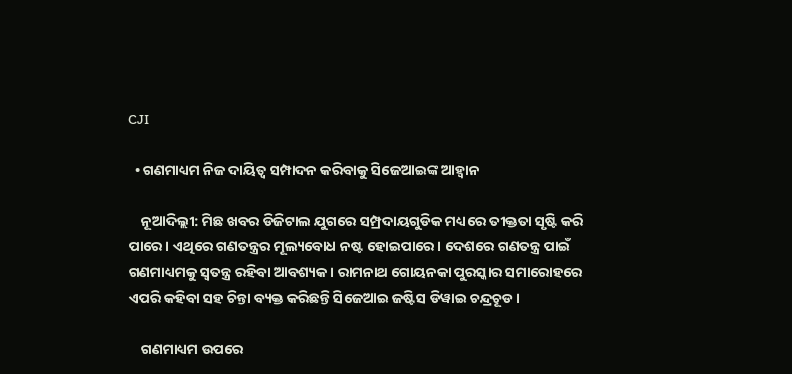CJI

  • ଗଣମାଧ୍ୟମ ନିଜ ଦାୟିତ୍ବ ସମ୍ପାଦନ କରିବାକୁ ସିଜେଆଇଙ୍କ ଆହ୍ବାନ

    ନୂଆଦିଲ୍ଲୀ: ମିଛ ଖବର ଡିଜିଟାଲ ଯୁଗରେ ସମ୍ପ୍ରଦାୟଗୁଡିକ ମଧ୍ୟରେ ତୀକ୍ତତା ସୃଷ୍ଟି କରି ପାରେ। ଏଥିରେ ଗଣତନ୍ତ୍ରର ମୂଲ୍ୟବୋଧ ନଷ୍ଟ ହୋଇପାରେ। ଦେଶରେ ଗଣତନ୍ତ୍ର ପାଇଁ ଗଣମାଧ୍ୟମକୁ ସ୍ବତନ୍ତ୍ର ରହିବା ଆବଶ୍ୟକ। ରାମନାଥ ଗୋୟନକା ପୁରସ୍କାର ସମାରୋହରେ ଏପରି କହିବା ସହ ଚିନ୍ତା ବ୍ୟକ୍ତ କରିଛନ୍ତି ସିଜେଆଇ ଜଷ୍ଟିସ ଡିୱାଇ ଚନ୍ଦ୍ରଚୂଡ।

    ଗଣମାଧ୍ୟମ ଉପରେ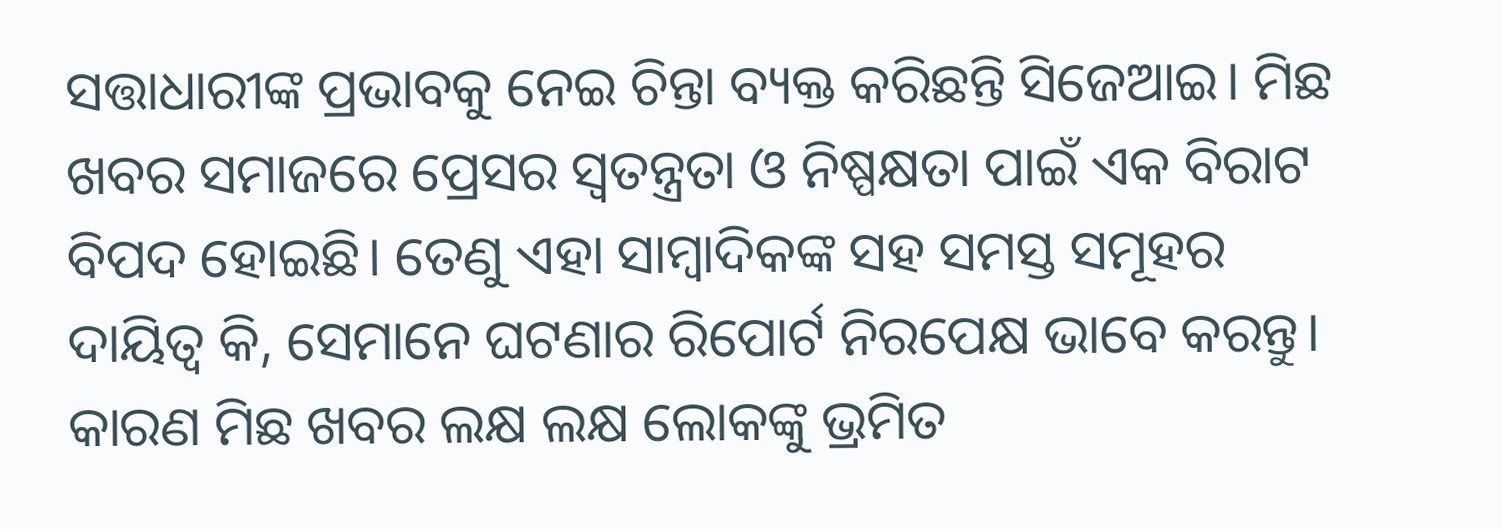ସତ୍ତାଧାରୀଙ୍କ ପ୍ରଭାବକୁ ନେଇ ଚିନ୍ତା ବ୍ୟକ୍ତ କରିଛନ୍ତି ସିଜେଆଇ। ମିଛ ଖବର ସମାଜରେ ପ୍ରେସର ସ୍ବତନ୍ତ୍ରତା ଓ ନିଷ୍ପକ୍ଷତା ପାଇଁ ଏକ ବିରାଟ ବିପଦ ହୋଇଛି। ତେଣୁ ଏହା ସାମ୍ବାଦିକଙ୍କ ସହ ସମସ୍ତ ସମୂହର ଦାୟିତ୍ବ କି, ସେମାନେ ଘଟଣାର ରିପୋର୍ଟ ନିରପେକ୍ଷ ଭାବେ କରନ୍ତୁ। କାରଣ ମିଛ ଖବର ଲକ୍ଷ ଲକ୍ଷ ଲୋକଙ୍କୁ ଭ୍ରମିତ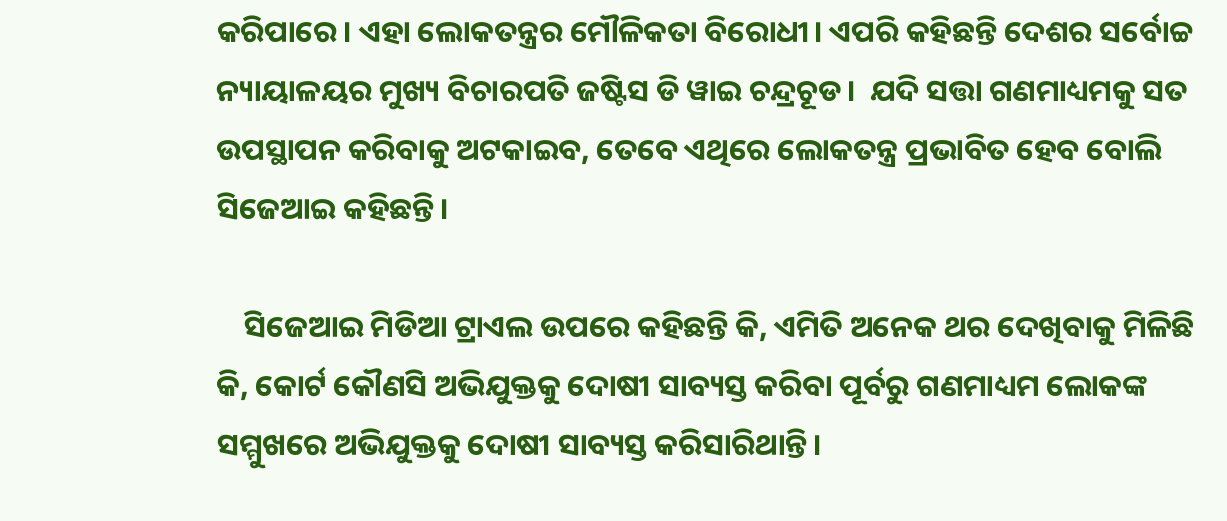କରିପାରେ। ଏହା ଲୋକତନ୍ତ୍ରର ମୌଳିକତା ବିରୋଧୀ। ଏପରି କହିଛନ୍ତି ଦେଶର ସର୍ବୋଚ୍ଚ ନ୍ୟାୟାଳୟର ମୁଖ୍ୟ ବିଚାରପତି ଜଷ୍ଟିସ ଡି ୱାଇ ଚନ୍ଦ୍ରଚୂଡ।  ଯଦି ସତ୍ତା ଗଣମାଧ୍ୟମକୁ ସତ ଉପସ୍ଥାପନ କରିବାକୁ ଅଟକାଇବ, ତେବେ ଏଥିରେ ଲୋକତନ୍ତ୍ର ପ୍ରଭାବିତ ହେବ ବୋଲି ସିଜେଆଇ କହିଛନ୍ତି।

    ସିଜେଆଇ ମିଡିଆ ଟ୍ରାଏଲ ଉପରେ କହିଛନ୍ତି କି, ଏମିତି ଅନେକ ଥର ଦେଖିବାକୁ ମିଳିଛି କି, କୋର୍ଟ କୌଣସି ଅଭିଯୁକ୍ତକୁ ଦୋଷୀ ସାବ୍ୟସ୍ତ କରିବା ପୂର୍ବରୁ ଗଣମାଧ୍ୟମ ଲୋକଙ୍କ ସମ୍ମୁଖରେ ଅଭିଯୁକ୍ତକୁ ଦୋଷୀ ସାବ୍ୟସ୍ତ କରିସାରିଥାନ୍ତି।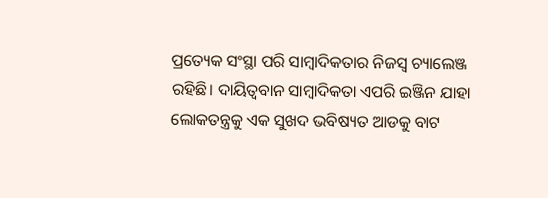ପ୍ରତ୍ୟେକ ସଂସ୍ଥା ପରି ସାମ୍ବାଦିକତାର ନିଜସ୍ବ ଚ୍ୟାଲେଞ୍ଜ ରହିଛି। ଦାୟିତ୍ବବାନ ସାମ୍ବାଦିକତା ଏପରି ଇଞ୍ଜିନ ଯାହା ଲୋକତନ୍ତ୍ରକୁ ଏକ ସୁଖଦ ଭବିଷ୍ୟତ ଆଡକୁ ବାଟ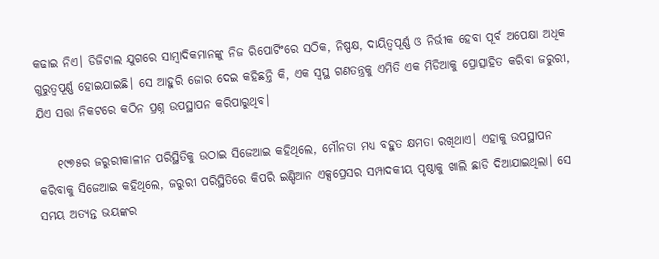କଢାଇ ନିଏ। ଡିଜିଟାଲ ଯୁଗରେ ସାମ୍ବାଦିକମାନଙ୍କୁ ନିଜ ରିପୋର୍ଟିଂରେ ସଠିକ, ନିଷ୍ପକ୍ଷ, ଦାୟିତ୍ବପୂର୍ଣ୍ଣ ଓ ନିର୍ଭୀକ ହେବା ପୂର୍ବ ଅପେକ୍ଷା ଅଧିକ ଗୁରୁତ୍ବପୂର୍ଣ୍ଣ ହୋଇଯାଇଛି। ସେ ଆହୁରି ଜୋର ଦେଇ କହିଛନ୍ତି କି, ଏକ ସ୍ବସ୍ଥ ଗଣତନ୍ତ୍ରକୁ ଏମିତି ଏକ ମିଡିଆକୁ ପ୍ରୋତ୍ସାହିତ କରିବା ଜରୁରୀ, ଯିଏ ସତ୍ତା ନିକଟରେ କଠିନ ପ୍ରଶ୍ନ ଉପସ୍ଥାପନ କରିପାରୁଥିବ।

    ୧୯୭୫ର ଜରୁରୀକାଳୀନ ପରିସ୍ଥିତିକୁ ଉଠାଇ ସିଜେଆଇ କହିଥିଲେ, ମୌନତା ମଧ୍ୟ ବହୁତ କ୍ଷମତା ରଖିଥାଏ। ଏହାକୁ ଉପସ୍ଥାପନ କରିବାକୁ ସିଜେଆଇ କହିଥିଲେ, ଜରୁରୀ ପରିସ୍ଥିତିରେ କିପରି ଇଣ୍ଡିଆନ ଏକ୍ସପ୍ରେସର ସମ୍ପାଦକୀୟ ପୃଷ୍ଠାକୁ ଖାଲି ଛାଡି ଦିଆଯାଇଥିଲା। ସେ ସମୟ ଅତ୍ୟନ୍ତ ଭୟଙ୍କର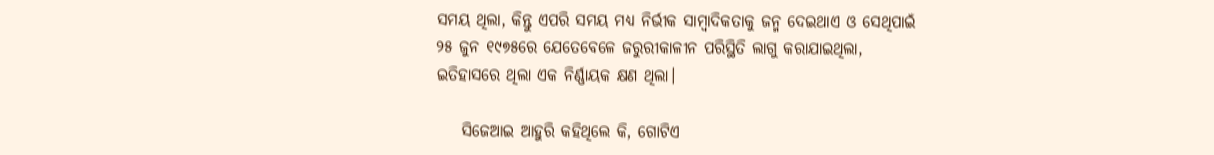ସମୟ ଥିଲା, କିନ୍ତୁ ଏପରି ସମୟ ମଧ୍ୟ ନିର୍ଭୀକ ସାମ୍ବାଦିକତାକୁ ଜନ୍ମ ଦେଇଥାଏ ଓ ସେଥିପାଇଁ ୨୫ ଜୁନ ୧୯୭୫ରେ ଯେତେବେଳେ ଜରୁରୀକାଳୀନ ପରିସ୍ଥିତି ଲାଗୁ କରାଯାଇଥିଲା, ଇତିହାସରେ ଥିଲା ଏକ ନିର୍ଣ୍ଣାୟକ କ୍ଷଣ ଥିଲା।

    ସିଜେଆଇ ଆହୁରି କହିଥିଲେ କି, ଗୋଟିଏ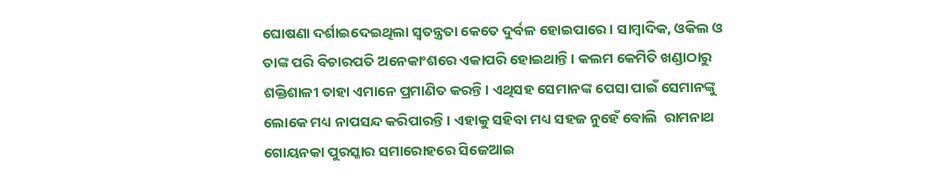ଘୋଷଣା ଦର୍ଶାଇଦେଇଥିଲା ସ୍ବତନ୍ତ୍ରତା କେତେ ଦୁର୍ବଳ ହୋଇପାରେ। ସାମ୍ବାଦିକ, ଓକିଲ ଓ ତାଙ୍କ ପରି ବିଚାରପତି ଅନେକାଂଶରେ ଏକାପରି ହୋଇଥାନ୍ତି। କଲମ କେମିତି ଖଣ୍ଡାଠାରୁ ଶକ୍ତିଶାଳୀ ତାହା ଏମାନେ ପ୍ରମାଣିତ କରନ୍ତି। ଏଥିସହ ସେମାନଙ୍କ ପେସା ପାଇଁ ସେମାନଙ୍କୁ ଲୋକେ ମଧ୍ୟ ନାପସନ୍ଦ କରିପାରନ୍ତି। ଏହାକୁ ସହିବା ମଧ୍ୟ ସହଜ ନୁହେଁ ବୋଲି  ରାମନାଥ ଗୋୟନକା ପୁରସ୍କାର ସମାରୋହରେ ସିଜେଆଇ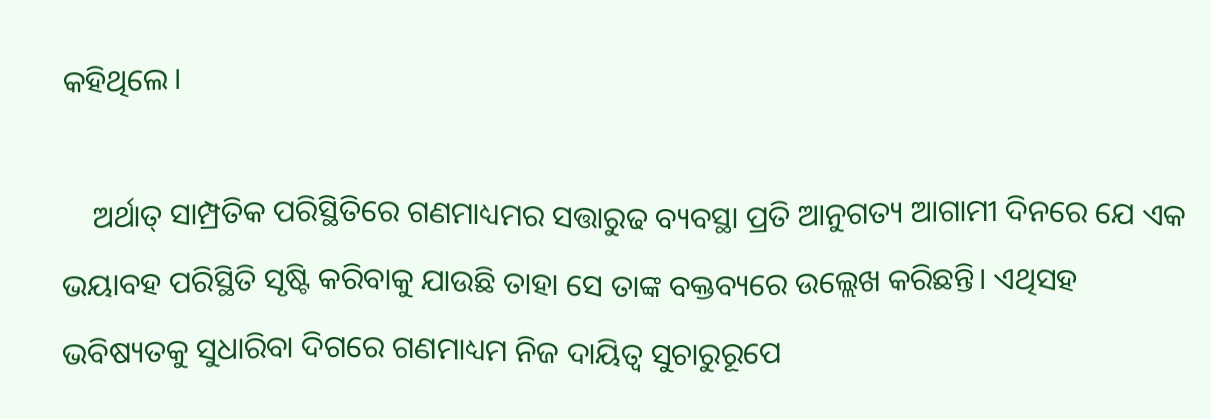କହିଥିଲେ।

    ଅର୍ଥାତ୍ ସାମ୍ପ୍ରତିକ ପରିସ୍ଥିତିରେ ଗଣମାଧ୍ୟମର ସତ୍ତାରୁଢ ବ୍ୟବସ୍ଥା ପ୍ରତି ଆନୁଗତ୍ୟ ଆଗାମୀ ଦିନରେ ଯେ ଏକ ଭୟାବହ ପରିସ୍ଥିତି ସୃଷ୍ଟି କରିବାକୁ ଯାଉଛି ତାହା ସେ ତାଙ୍କ ବକ୍ତବ୍ୟରେ ଉଲ୍ଲେଖ କରିଛନ୍ତି। ଏଥିସହ ଭବିଷ୍ୟତକୁ ସୁଧାରିବା ଦିଗରେ ଗଣମାଧ୍ୟମ ନିଜ ଦାୟିତ୍ବ ସୁଚାରୁରୂପେ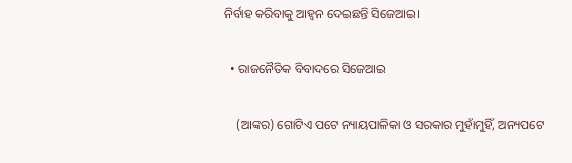ନିର୍ବାହ କରିବାକୁ ଆହ୍ବନ ଦେଇଛନ୍ତି ସିଜେଆଇ।

  • ରାଜନୈତିକ ବିବାଦରେ ସିଜେଆଇ

    (ଆଙ୍କର) ଗୋଟିଏ ପଟେ ନ୍ୟାୟପାଳିକା ଓ ସରକାର ମୁହାଁମୁହିଁ, ଅନ୍ୟପଟେ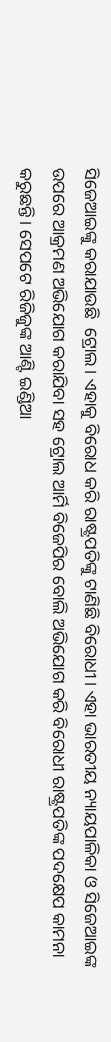ସିଜେଆଇଙ୍କୁ କରାଯାଉଛି  ଟ୍ରୋଲ। ଏହାକୁ ବିରୋଧ କରି ରାଷ୍ଟ୍ରପତିଙ୍କୁ ଟାଣିଛି ବିରୋଧୀ। ଏହା ଭାରତୀୟ ନ୍ୟାୟପାଳିକା ଓ ସିଜେଆଇଙ୍କ ଉପରେ ଆକ୍ରମଣ ଅଭିଯୋଗ କରାଯିବା ସହ ଟ୍ରୋଲ ଆର୍ମି ବିଜେପିର ବୋଲି ଅଭିଯୋଗ କରି ବିରୋଧୀ ରାଷ୍ଟ୍ରପତିଙ୍କ ପଦକ୍ଷେପ କାମନା କରୁଛନ୍ତି। ସେପଟେ ରିଜିଜୁଙ୍କ ଆଣ୍ଟି ଇଣ୍ଡିଆ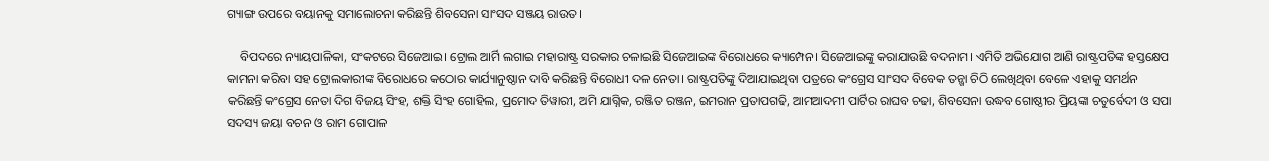ଗ୍ୟାଙ୍ଗ ଉପରେ ବୟାନକୁ ସମାଲୋଚନା କରିଛନ୍ତି ଶିବସେନା ସାଂସଦ ସଞ୍ଜୟ ରାଉତ।

    ବିପଦରେ ନ୍ୟାୟପାଳିକା, ସଂକଟରେ ସିଜେଆଇ। ଟ୍ରୋଲ ଆର୍ମି ଲଗାଇ ମହାରାଷ୍ଟ୍ର ସରକାର ଚଳାଇଛି ସିଜେଆଇଙ୍କ ବିରୋଧରେ କ୍ୟାମ୍ପେନ। ସିଜେଆଇଙ୍କୁ କରାଯାଉଛି ବଦନାମ। ଏମିତି ଅଭିଯୋଗ ଆଣି ରାଷ୍ଟ୍ରପତିଙ୍କ ହସ୍ତକ୍ଷେପ କାମନା କରିବା ସହ ଟ୍ରୋଲକାରୀଙ୍କ ବିରୋଧରେ କଠୋର କାର୍ଯ୍ୟାନୁଷ୍ଠାନ ଦାବି କରିଛନ୍ତି ବିରୋଧୀ ଦଳ ନେତା। ରାଷ୍ଟ୍ରପତିଙ୍କୁ ଦିଆଯାଇଥିବା ପତ୍ରରେ କଂଗ୍ରେସ ସାଂସଦ ବିବେକ ତନ୍ଖା ଚିଠି ଲେଖିଥିବା ବେଳେ ଏହାକୁ ସମର୍ଥନ କରିଛନ୍ତି କଂଗ୍ରେସ ନେତା ଦିଗ ବିଜୟ ସିଂହ, ଶକ୍ତି ସିଂହ ଗୋହିଲ, ପ୍ରମୋଦ ତିୱାରୀ, ଅମି ଯାଗ୍ନିକ, ରଞ୍ଜିତ ରଞ୍ଜନ, ଇମରାନ ପ୍ରତାପଗଢି, ଆମଆଦମୀ ପାର୍ଟିର ରାଘବ ଚଢା, ଶିବସେନା ଉଦ୍ଧବ ଗୋଷ୍ଠୀର ପ୍ରିୟଙ୍କା ଚତୁର୍ବେଦୀ ଓ ସପା ସଦସ୍ୟ ଜୟା ବଚନ ଓ ରାମ ଗୋପାଳ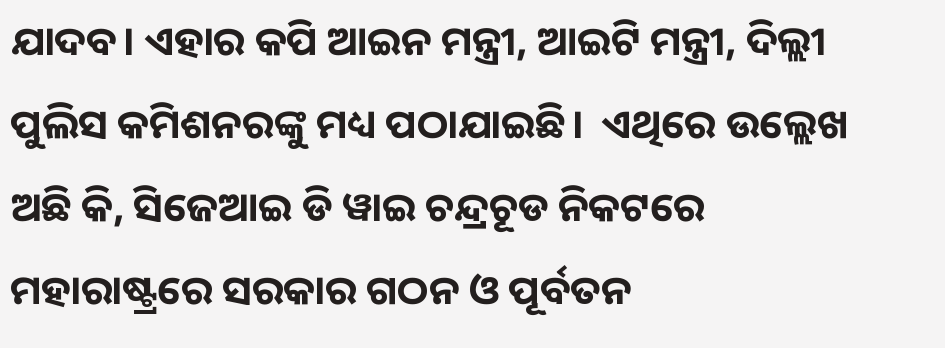ଯାଦବ। ଏହାର କପି ଆଇନ ମନ୍ତ୍ରୀ, ଆଇଟି ମନ୍ତ୍ରୀ, ଦିଲ୍ଲୀ ପୁଲିସ କମିଶନରଙ୍କୁ ମଧ୍ୟ ପଠାଯାଇଛି।  ଏଥିରେ ଉଲ୍ଲେଖ ଅଛି କି, ସିଜେଆଇ ଡି ୱାଇ ଚନ୍ଦ୍ରଚୂଡ ନିକଟରେ ମହାରାଷ୍ଟ୍ରରେ ସରକାର ଗଠନ ଓ ପୂର୍ବତନ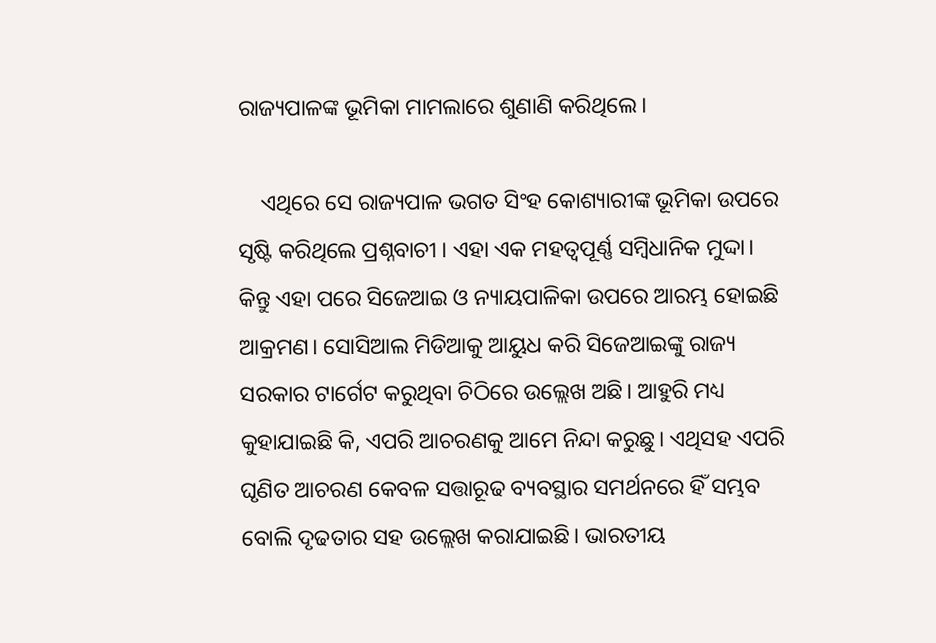ରାଜ୍ୟପାଳଙ୍କ ଭୂମିକା ମାମଲାରେ ଶୁଣାଣି କରିଥିଲେ।

    ଏଥିରେ ସେ ରାଜ୍ୟପାଳ ଭଗତ ସିଂହ କୋଶ୍ୟାରୀଙ୍କ ଭୂମିକା ଉପରେ ସୃଷ୍ଟି କରିଥିଲେ ପ୍ରଶ୍ନବାଚୀ । ଏହା ଏକ ମହତ୍ବପୂର୍ଣ୍ଣ ସମ୍ବିଧାନିକ ମୁଦ୍ଦା।  କିନ୍ତୁ ଏହା ପରେ ସିଜେଆଇ ଓ ନ୍ୟାୟପାଳିକା ଉପରେ ଆରମ୍ଭ ହୋଇଛି ଆକ୍ରମଣ। ସୋସିଆଲ ମିଡିଆକୁ ଆୟୁଧ କରି ସିଜେଆଇଙ୍କୁ ରାଜ୍ୟ ସରକାର ଟାର୍ଗେଟ କରୁଥିବା ଚିଠିରେ ଉଲ୍ଲେଖ ଅଛି। ଆହୁରି ମଧ୍ୟ କୁହାଯାଇଛି କି, ଏପରି ଆଚରଣକୁ ଆମେ ନିନ୍ଦା କରୁଛୁ। ଏଥିସହ ଏପରି ଘୃଣିତ ଆଚରଣ କେବଳ ସତ୍ତାରୂଢ ବ୍ୟବସ୍ଥାର ସମର୍ଥନରେ ହିଁ ସମ୍ଭବ ବୋଲି ଦୃଢତାର ସହ ଉଲ୍ଲେଖ କରାଯାଇଛି। ଭାରତୀୟ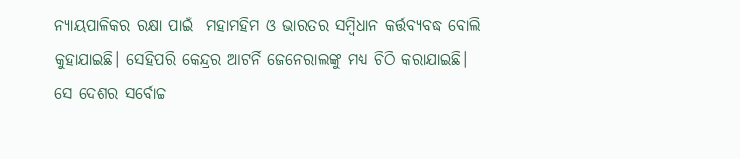ନ୍ୟାୟପାଳିକର ରକ୍ଷା ପାଇଁ  ମହାମହିମ ଓ ଭାରତର ସମ୍ବିଧାନ କର୍ତ୍ତବ୍ୟବଦ୍ଧ ବୋଲି କୁହାଯାଇଛି। ସେହିପରି କେନ୍ଦ୍ରର ଆଟର୍ନି ଜେନେରାଲଙ୍କୁ ମଧ୍ୟ ଚିଠି କରାଯାଇଛି। ସେ ଦେଶର ସର୍ବୋଚ୍ଚ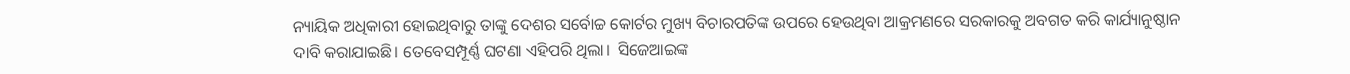ନ୍ୟାୟିକ ଅଧିକାରୀ ହୋଇଥିବାରୁ ତାଙ୍କୁ ଦେଶର ସର୍ବୋଚ୍ଚ କୋର୍ଟର ମୁଖ୍ୟ ବିଚାରପତିଙ୍କ ଉପରେ ହେଉଥିବା ଆକ୍ରମଣରେ ସରକାରକୁ ଅବଗତ କରି କାର୍ଯ୍ୟାନୁଷ୍ଠାନ ଦାବି କରାଯାଇଛି। ତେବେସମ୍ପୂର୍ଣ୍ଣ ଘଟଣା ଏହିପରି ଥିଲା।  ସିଜେଆଇଙ୍କ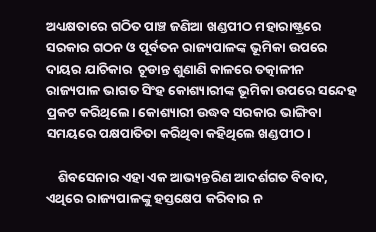ଅଧ୍ୟକ୍ଷତାରେ ଗଠିତ ପାଞ୍ଚ ଜଣିଆ ଖଣ୍ଡପୀଠ ମହାରାଷ୍ଟ୍ରରେ ସରକାର ଗଠନ ଓ ପୂର୍ବତନ ରାଜ୍ୟପାଳଙ୍କ ଭୂମିକା ଉପରେ ଦାୟର ଯାଚିକାର  ଚୂଡାନ୍ତ ଶୁଣାଣି କାଳରେ ତତ୍କାଳୀନ ରାଜ୍ୟପାଳ ଭାଗତ ସିଂହ କୋଶ୍ୟାରୀଙ୍କ ଭୂମିକା ଉପରେ ସନ୍ଦେହ ପ୍ରକଟ କରିଥିଲେ। କୋଶ୍ୟାରୀ ଉଦ୍ଧବ ସରକାର ଭାଙ୍ଗିବା ସମୟରେ ପକ୍ଷପାତିତା କରିଥିବା କହିଥିଲେ ଖଣ୍ଡପୀଠ।

    ଶିବସେନାର ଏହା ଏକ ଆଭ୍ୟନ୍ତରିଣ ଆଦର୍ଶଗତ ବିବାଦ, ଏଥିରେ ରାଜ୍ୟପାଳଙ୍କୁ ହସ୍ତକ୍ଷେପ କରିବାର ନ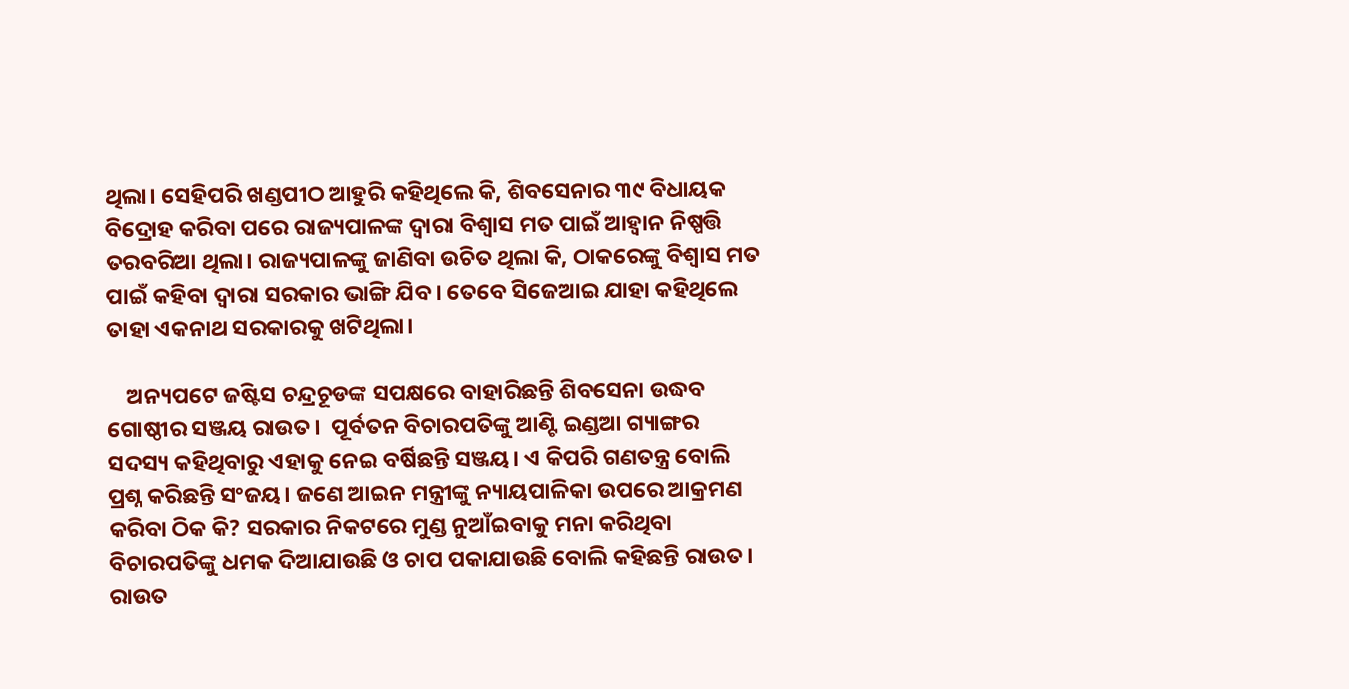ଥିଲା। ସେହିପରି ଖଣ୍ଡପୀଠ ଆହୁରି କହିଥିଲେ କି, ଶିବସେନାର ୩୯ ବିଧାୟକ ବିଦ୍ରୋହ କରିବା ପରେ ରାଜ୍ୟପାଳଙ୍କ ଦ୍ବାରା ବିଶ୍ବାସ ମତ ପାଇଁ ଆହ୍ବାନ ନିଷ୍ପତ୍ତି ତରବରିଆ ଥିଲା। ରାଜ୍ୟପାଳଙ୍କୁ ଜାଣିବା ଉଚିତ ଥିଲା କି, ଠାକରେଙ୍କୁ ବିଶ୍ବାସ ମତ ପାଇଁ କହିବା ଦ୍ବାରା ସରକାର ଭାଙ୍ଗି ଯିବ। ତେବେ ସିଜେଆଇ ଯାହା କହିଥିଲେ ତାହା ଏକନାଥ ସରକାରକୁ ଖଟିଥିଲା।

    ଅନ୍ୟପଟେ ଜଷ୍ଟିସ ଚନ୍ଦ୍ରଚୂଡଙ୍କ ସପକ୍ଷରେ ବାହାରିଛନ୍ତି ଶିବସେନା ଉଦ୍ଧବ ଗୋଷ୍ଠୀର ସଞ୍ଜୟ ରାଉତ।  ପୂର୍ବତନ ବିଚାରପତିଙ୍କୁ ଆଣ୍ଟି ଇଣ୍ଡଆ ଗ୍ୟାଙ୍ଗର ସଦସ୍ୟ କହିଥିବାରୁ ଏହାକୁ ନେଇ ବର୍ଷିଛନ୍ତି ସଞ୍ଜୟ। ଏ କିପରି ଗଣତନ୍ତ୍ର ବୋଲି ପ୍ରଶ୍ନ କରିଛନ୍ତି ସଂଜୟ। ଜଣେ ଆଇନ ମନ୍ତ୍ରୀଙ୍କୁ ନ୍ୟାୟପାଳିକା ଉପରେ ଆକ୍ରମଣ କରିବା ଠିକ କି? ସରକାର ନିକଟରେ ମୁଣ୍ଡ ନୁଆଁଇବାକୁ ମନା କରିଥିବା ବିଚାରପତିଙ୍କୁ ଧମକ ଦିଆଯାଉଛି ଓ ଚାପ ପକାଯାଉଛି ବୋଲି କହିଛନ୍ତି ରାଉତ। ରାଉତ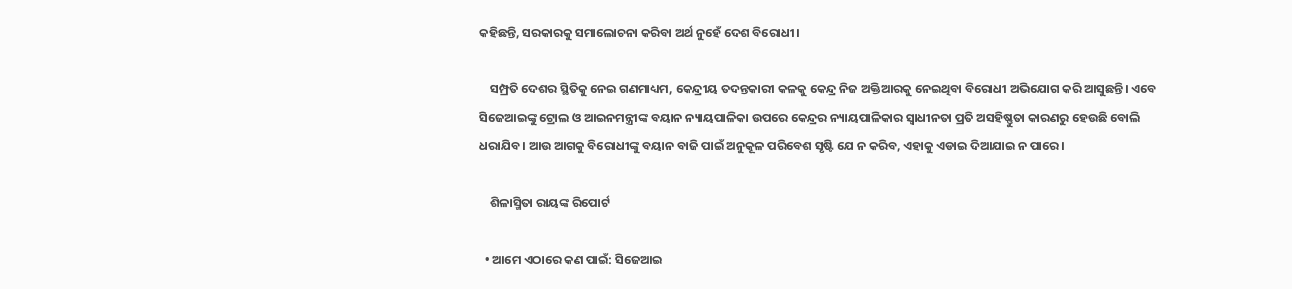କହିଛନ୍ତି, ସରକାରକୁ ସମାଲୋଚନା କରିବା ଅର୍ଥ ନୁହେଁ ଦେଶ ବିରୋଧୀ।

    ସମ୍ପ୍ରତି ଦେଶର ସ୍ଥିତିକୁ ନେଇ ଗଣମାଧ୍ୟମ, କେନ୍ଦ୍ରୀୟ ତଦନ୍ତକାରୀ କଳକୁ କେନ୍ଦ୍ର ନିଜ ଅକ୍ତିଆରକୁ ନେଇଥିବା ବିରୋଧୀ ଅଭିଯୋଗ କରି ଆସୁଛନ୍ତି। ଏବେ ସିଜେଆଇଙ୍କୁ ଟ୍ରୋଲ ଓ ଆଇନମନ୍ତ୍ରୀଙ୍କ ବୟାନ ନ୍ୟାୟପାଳିକା ଉପରେ କେନ୍ଦ୍ରର ନ୍ୟାୟପାଳିକାର ସ୍ବାଧୀନତା ପ୍ରତି ଅସହିଷ୍ଣୁତା କାରଣରୁ ହେଉଛି ବୋଲି ଧରାଯିବ। ଆଉ ଆଗକୁ ବିରୋଧୀଙ୍କୁ ବୟାନ ବାଜି ପାଇଁ ଅନୁକୂଳ ପରିବେଶ ସୃଷ୍ଟି ଯେ ନ କରିବ, ଏହାକୁ ଏଡାଇ ଦିଆଯାଇ ନ ପାରେ।

    ଶିଳାସ୍ମିତା ରାୟଙ୍କ ରିପୋର୍ଟ

  • ଆମେ ଏଠାରେ କଣ ପାଇଁ: ସିଜେଆଇ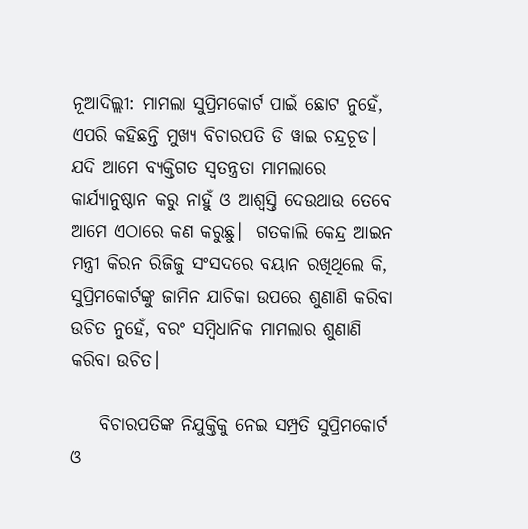ନୂଆଦିଲ୍ଲୀ: ମାମଲା ସୁପ୍ରିମକୋର୍ଟ ପାଇଁ ଛୋଟ ନୁହେଁ, ଏପରି କହିଛନ୍ତି ମୁଖ୍ୟ ବିଚାରପତି ଡି ୱାଇ ଚନ୍ଦ୍ରଚୂଡ। ଯଦି ଆମେ ବ୍ୟକ୍ତିଗତ ସ୍ବତନ୍ତ୍ରତା ମାମଲାରେ କାର୍ଯ୍ୟାନୁଷ୍ଠାନ କରୁ ନାହୁଁ ଓ ଆଶ୍ବସ୍ତି ଦେଉଥାଉ ତେବେ ଆମେ ଏଠାରେ କଣ କରୁଛୁ।  ଗତକାଲି କେନ୍ଦ୍ର ଆଇନ ମନ୍ତ୍ରୀ କିରନ ରିଜିଜୁ ସଂସଦରେ ବୟାନ ରଖିଥିଲେ କି, ସୁପ୍ରିମକୋର୍ଟଙ୍କୁ ଜାମିନ ଯାଚିକା ଉପରେ ଶୁଣାଣି କରିବା ଉଚିତ ନୁହେଁ, ବରଂ ସମ୍ବିଧାନିକ ମାମଲାର ଶୁଣାଣି କରିବା ଉଚିତ।

    ବିଚାରପତିଙ୍କ ନିଯୁକ୍ତିକୁ ନେଇ ସମ୍ପ୍ରତି ସୁପ୍ରିମକୋର୍ଟ ଓ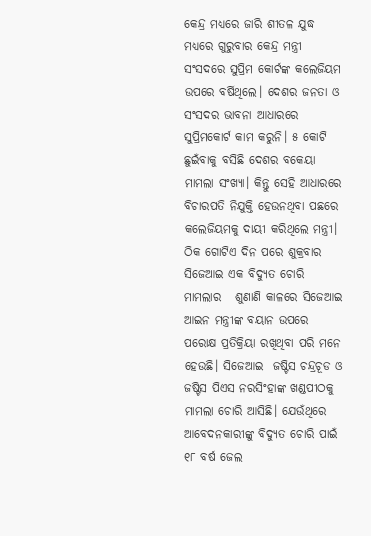କେନ୍ଦ୍ର ମଧ୍ୟରେ ଜାରି ଶୀତଳ ଯୁଦ୍ଧ ମଧ୍ୟରେ ଗୁରୁବାର କେନ୍ଦ୍ର ମନ୍ତ୍ରୀ ସଂସଦରେ ସୁପ୍ରିମ କୋର୍ଟଙ୍କ କଲେଜିୟମ ଉପରେ ବର୍ଷିଥିଲେ। ଦେଶର ଜନତା ଓ ସଂସଦର ଭାବନା ଆଧାରରେ ସୁପ୍ରିମକୋର୍ଟ କାମ କରୁନି। ୫ କୋଟି ଛୁଇଁବାକୁ ବସିଛି ଦେଶର ବକେୟା ମାମଲା ସଂଖ୍ୟା। କିନ୍ତୁ ସେହି ଆଧାରରେ ବିଚାରପତି ନିଯୁକ୍ତି ହେଉନଥିବା ପଛରେ କଲେଜିୟମକୁ ଦାୟୀ କରିଥିଲେ ମନ୍ତ୍ରୀ।  ଠିକ ଗୋଟିଏ ଦିନ ପରେ ଶୁକ୍ରବାର ସିଜେଆଇ ଏକ ବିଦ୍ୟୁତ ଚୋରି ମାମଲାର   ଶୁଣାଣି କାଳରେ ସିଜେଆଇ ଆଇନ ମନ୍ତ୍ରୀଙ୍କ ବୟାନ ଉପରେ ପରୋକ୍ଷ ପ୍ରତିକ୍ରିୟା ରଖିଥିବା ପରି ମନେ ହେଉଛି। ସିଜେଆଇ  ଜଷ୍ଟିସ ଚନ୍ଦ୍ରଚୂଡ ଓ ଜଷ୍ଟିସ ପିଏସ ନରସିଂହାଙ୍କ ଖଣ୍ଡପୀଠକୁ ମାମଲା ଚୋରି ଆସିଛି। ଯେଉଁଥିରେ ଆବେଦନକାରୀଙ୍କୁ ବିଦ୍ୟୁତ ଚୋରି ପାଇଁ ୧୮ ବର୍ଷ ଜେଲ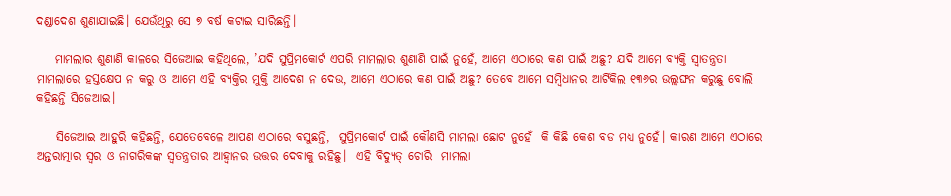ଦଣ୍ଡାଦେଶ ଶୁଣାଯାଇଛି। ଯେଉଁଥିରୁ ସେ ୭ ବର୍ଷ କଟାଇ ସାରିଛନ୍ତି।

    ମାମଲାର ଶୁଣାଣି କାଳରେ ସିଜେଆଇ କହିଥିଲେ, ’ଯଦି ସୁପ୍ରିମକୋର୍ଟ ଏପରି ମାମଲାର ଶୁଣାଣି ପାଇଁ ନୁହେଁ, ଆମେ ଏଠାରେ କଣ ପାଇଁ ଅଛୁ? ଯଦି ଆମେ ବ୍ୟକ୍ତି ସ୍ବାତନ୍ତ୍ରତା ମାମଲାରେ ହସ୍ତକ୍ଷେପ ନ କରୁ ଓ ଆମେ ଏହି ବ୍ୟକ୍ତିର ମୁକ୍ତି ଆଦେଶ ନ ଦେଉ, ଆମେ ଏଠାରେ କଣ ପାଇଁ ଅଛୁ? ତେବେ ଆମେ ସମ୍ବିଧାନର ଆର୍ଟିକିଲ ୧୩୬ର ଉଲ୍ଲଙ୍ଘନ କରୁଛୁ ବୋଲି କହିଛନ୍ତି ସିଜେଆଇ।

    ସିଜେଆଇ ଆହୁରି କହିଛନ୍ତି, ଯେତେବେଳେ ଆପଣ ଏଠାରେ ବସୁଛନ୍ତି,  ସୁପ୍ରିମକୋର୍ଟ ପାଇଁ କୌଣସି ମାମଲା ଛୋଟ ନୁହେଁ  କି କିଛି କେଶ ବଡ ମଧ୍ୟ ନୁହେଁ। କାରଣ ଆମେ ଏଠାରେ ଅନ୍ତରାତ୍ମାର ସ୍ବର ଓ ନାଗରିକଙ୍କ ସ୍ବତନ୍ତ୍ରତାର ଆହ୍ବାନର ଉତ୍ତର ଦେବାକୁ ରହିଛୁ।  ଏହି ବିଦ୍ୟୁତ୍ ଚୋରି  ମାମଲା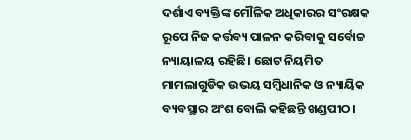ଦର୍ଶାଏ ବ୍ୟକ୍ତିଙ୍କ ମୌଳିକ ଅଧିକାରର ସଂରକ୍ଷକ ରୂପେ ନିଜ କର୍ତ୍ତବ୍ୟ ପାଳନ କରିବାକୁ ସର୍ବୋଚ୍ଚ ନ୍ୟାୟାଳୟ ରହିଛି। ଛୋଟ ନିୟମିତ ମାମଲାଗୁଡିକ ଉଭୟ ସମ୍ବିଧାନିକ ଓ ନ୍ୟାୟିକ ବ୍ୟବସ୍ଥାର ଅଂଶ ବୋଲି କହିଛନ୍ତି ଖଣ୍ଡପୀଠ।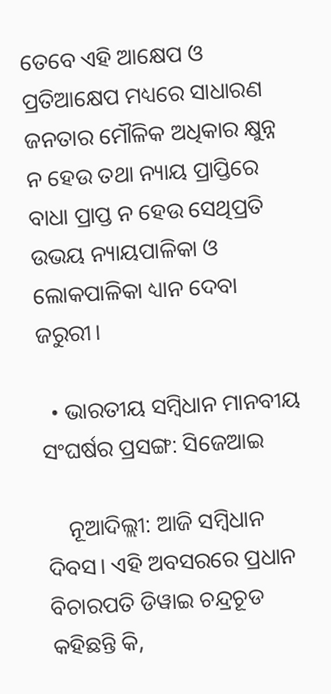ତେବେ ଏହି ଆକ୍ଷେପ ଓ ପ୍ରତିଆକ୍ଷେପ ମଧ୍ୟରେ ସାଧାରଣ ଜନତାର ମୌଳିକ ଅଧିକାର କ୍ଷୁନ୍ନ ନ ହେଉ ତଥା ନ୍ୟାୟ ପ୍ରାପ୍ତିରେ ବାଧା ପ୍ରାପ୍ତ ନ ହେଉ ସେଥିପ୍ରତି ଉଭୟ ନ୍ୟାୟପାଳିକା ଓ ଲୋକପାଳିକା ଧ୍ୟାନ ଦେବା ଜରୁରୀ।

  • ଭାରତୀୟ ସମ୍ବିଧାନ ମାନବୀୟ ସଂଘର୍ଷର ପ୍ରସଙ୍ଗ: ସିଜେଆଇ

    ନୂଆଦିଲ୍ଲୀ: ଆଜି ସମ୍ବିଧାନ ଦିବସ। ଏହି ଅବସରରେ ପ୍ରଧାନ ବିଚାରପତି ଡିୱାଇ ଚନ୍ଦ୍ରଚୂଡ କହିଛନ୍ତି କି,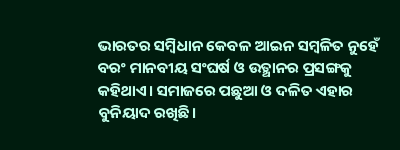ଭାରତର ସମ୍ବିଧାନ କେବଳ ଆଇନ ସମ୍ବଳିତ ନୁହେଁ ବରଂ ମାନବୀୟ ସଂଘର୍ଷ ଓ ଉତ୍ଥାନର ପ୍ରସଙ୍ଗକୁ କହିଥାଏ। ସମାଜରେ ପଛୁଆ ଓ ଦଳିତ ଏହାର ବୁନିୟାଦ ରଖିଛି।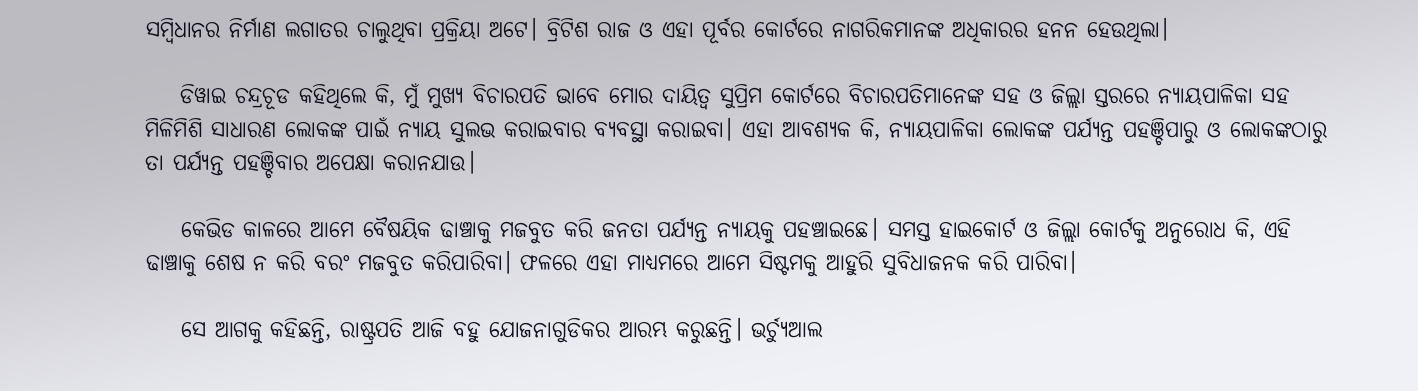ସମ୍ବିଧାନର ନିର୍ମାଣ ଲଗାତର ଚାଲୁଥିବା ପ୍ରକ୍ରିୟା ଅଟେ। ବ୍ରିଟିଶ ରାଜ ଓ ଏହା ପୂର୍ବର କୋର୍ଟରେ ନାଗରିକମାନଙ୍କ ଅଧିକାରର ହନନ ହେଉଥିଲା।

    ଡିୱାଇ ଚନ୍ଦ୍ରଚୂଡ କହିଥିଲେ କି, ମୁଁ ମୁଖ୍ୟ ବିଚାରପତି ଭାବେ ମୋର ଦାୟିତ୍ବ ସୁପ୍ରିମ କୋର୍ଟରେ ବିଚାରପତିମାନେଙ୍କ ସହ ଓ ଜିଲ୍ଲା ସ୍ତରରେ ନ୍ୟାୟପାଳିକା ସହ ମିଳିମିଶି ସାଧାରଣ ଲୋକଙ୍କ ପାଇଁ ନ୍ୟାୟ ସୁଲଭ କରାଇବାର ବ୍ୟବସ୍ଥା କରାଇବା। ଏହା ଆବଶ୍ୟକ କି, ନ୍ୟାୟପାଳିକା ଲୋକଙ୍କ ପର୍ଯ୍ୟନ୍ତ ପହଞ୍ଚିପାରୁ ଓ ଲୋକଙ୍କଠାରୁ ତା ପର୍ଯ୍ୟନ୍ତ ପହଞ୍ଚିବାର ଅପେକ୍ଷା କରାନଯାଉ।

    କେଭିଡ କାଳରେ ଆମେ ବୈଷୟିକ ଢାଞ୍ଚାକୁ ମଜବୁତ କରି ଜନତା ପର୍ଯ୍ୟନ୍ତ ନ୍ୟାୟକୁ ପହଞ୍ଚାଇଛେ। ସମସ୍ତ ହାଇକୋର୍ଟ ଓ ଜିଲ୍ଲା କୋର୍ଟକୁ ଅନୁରୋଧ କି, ଏହି ଢାଞ୍ଚାକୁ ଶେଷ ନ କରି ବରଂ ମଜବୁତ କରିପାରିବା। ଫଳରେ ଏହା ମାଧ୍ୟମରେ ଆମେ ସିଷ୍ଟମକୁ ଆହୁରି ସୁବିଧାଜନକ କରି ପାରିବା।

    ସେ ଆଗକୁ କହିଛନ୍ତି, ରାଷ୍ଟ୍ରପତି ଆଜି ବହୁ ଯୋଜନାଗୁଡିକର ଆରମ୍ଭ କରୁଛନ୍ତି। ଭର୍ଚ୍ୟୁଆଲ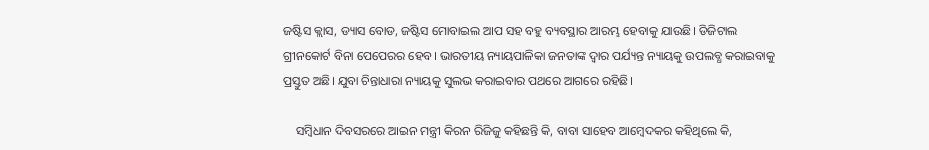ଜଷ୍ଟିସ କ୍ଲାସ, ଡ୍ୟାସ ବୋଡ, ଜଷ୍ଟିସ ମୋବାଇଲ ଆପ ସହ ବହୁ ବ୍ୟବସ୍ଥାର ଆରମ୍ଭ ହେବାକୁ ଯାଉଛି। ଡିଜିଟାଲ ଗ୍ରୀନକୋର୍ଟ ବିନା ପେପେରର ହେବ। ଭାରତୀୟ ନ୍ୟାୟପାଳିକା ଜନତାଙ୍କ ଦ୍ବାର ପର୍ଯ୍ୟନ୍ତ ନ୍ୟାୟକୁ ଉପଲବ୍ଧ କରାଇବାକୁ ପ୍ରସ୍ତୁତ ଅଛି। ଯୁବା ଚିନ୍ତାଧାରା ନ୍ୟାୟକୁ ସୁଲଭ କରାଇବାର ପଥରେ ଆଗରେ ରହିଛି।

    ସମ୍ବିଧାନ ଦିବସରରେ ଆଇନ ମନ୍ତ୍ରୀ କିରନ ରିଜିଜୁ କହିଛନ୍ତି କି, ବାବା ସାହେବ ଆମ୍ବେଦକର କହିଥିଲେ କି,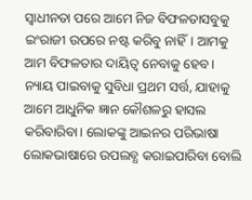ସ୍ବାଧୀନତା ପରେ ଆମେ ନିଜ ବିଫଳତାସବୁକୁ ଇଂରାଜୀ ଉପରେ ନଷ୍ଟ କରିବୁ ନାହିଁ। ଆମକୁ ଆମ ବିଫଳତାର ଦାୟିତ୍ବ ନେବାକୁ ହେବ। ନ୍ୟାୟ ପାଇବାକୁ ସୁବିଧା ପ୍ରଥମ ସର୍ତ୍ତ, ଯାହାକୁ ଆମେ ଆଧୁନିକ ଜ୍ଞାନ କୌଶଳରୁ ହାସଲ କରିବାରିବା। ଲୋକଙ୍କୁ ଆଇନର ପରିଭାଷା ଲୋକଭାଷାରେ ଉପଲବ୍ଧ କରାଇପାରିବା ବୋଲି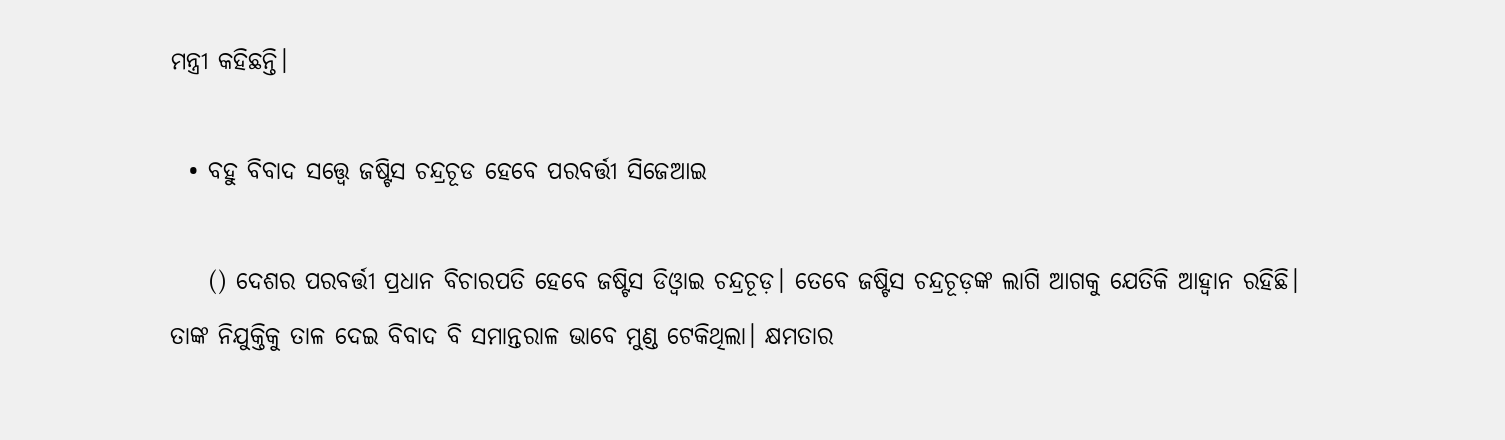ମନ୍ତ୍ରୀ କହିଛନ୍ତି।

  • ବହୁ ବିବାଦ ସତ୍ତ୍ବେ ଜଷ୍ଟିସ ଚନ୍ଦ୍ରଚୂଡ ହେବେ ପରବର୍ତ୍ତୀ ସିଜେଆଇ

    () ଦେଶର ପରବର୍ତ୍ତୀ ପ୍ରଧାନ ବିଚାରପତି ହେବେ ଜଷ୍ଟିସ ଡିଓ୍ୱାଇ ଚନ୍ଦ୍ରଚୂଡ଼। ତେବେ ଜଷ୍ଟିସ ଚନ୍ଦ୍ରଚୂଡ଼ଙ୍କ ଲାଗି ଆଗକୁ ଯେତିକି ଆହ୍ୱାନ ରହିଛି। ତାଙ୍କ ନିଯୁକ୍ତିକୁ ତାଳ ଦେଇ ବିବାଦ ବି ସମାନ୍ତରାଳ ଭାବେ ମୁଣ୍ଡ ଟେକିଥିଲା। କ୍ଷମତାର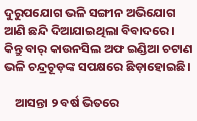ଦୁରୁପଯୋଗ ଭଳି ସଙ୍ଗୀନ ଅଭିଯୋଗ ଆଣି ଛନ୍ଦି ଦିଆଯାଇଥିଲା ବିବାଦରେ। କିନ୍ତୁ ବାର୍ କାଉନସିଲ ଅଫ ଇଣ୍ଡିଆ ଚଟାଣ ଭଳି ଚନ୍ଦ୍ରଚୂଡ଼ଙ୍କ ସପକ୍ଷରେ ଛିଡ଼ାହୋଇଛି।

    ଆସନ୍ତା ୨ ବର୍ଷ ଭିତରେ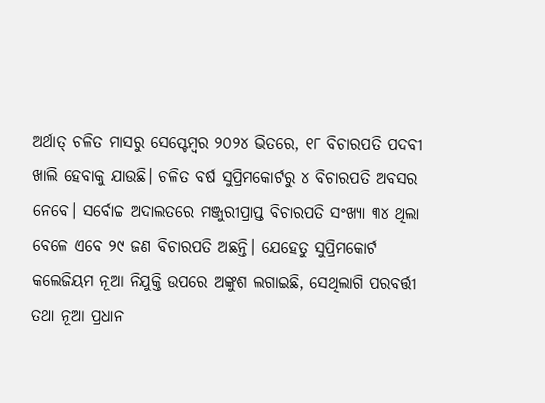ଅର୍ଥାତ୍‌ ଚଳିତ ମାସରୁ ସେପ୍ଟେମ୍ୱର ୨୦୨୪ ଭିତରେ, ୧୮ ବିଚାରପତି ପଦବୀ ଖାଲି ହେବାକୁ ଯାଉଛି। ଚଳିତ ବର୍ଷ ସୁପ୍ରିମକୋର୍ଟରୁ ୪ ବିଚାରପତି ଅବସର ନେବେ। ସର୍ବୋଚ୍ଚ ଅଦାଲତରେ ମଞ୍ଜୁରୀପ୍ରାପ୍ତ ବିଚାରପତି ସଂଖ୍ୟା ୩୪ ଥିଲା ବେଳେ ଏବେ ୨୯ ଜଣ ବିଚାରପତି ଅଛନ୍ତି। ଯେହେତୁ ସୁପ୍ରିମକୋର୍ଟ କଲେଜିୟମ ନୂଆ ନିଯୁକ୍ତି ଉପରେ ଅଙ୍କୁଶ ଲଗାଇଛି, ସେଥିଲାଗି ପରବର୍ତ୍ତୀ ତଥା ନୂଆ ପ୍ରଧାନ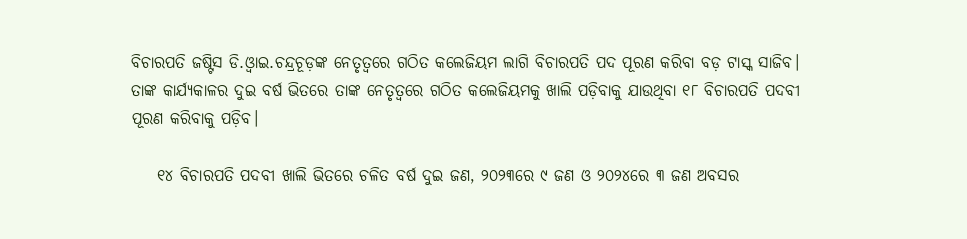ବିଚାରପତି ଜଷ୍ଟିସ ଡି.ଓ୍ୱାଇ.ଚନ୍ଦ୍ରଚୂଡ଼ଙ୍କ ନେତୃତ୍ୱରେ ଗଠିତ କଲେଜିୟମ ଲାଗି ବିଚାରପତି ପଦ ପୂରଣ କରିବା ବଡ଼ ଟାସ୍କ ସାଜିବ। ତାଙ୍କ କାର୍ଯ୍ୟକାଳର ଦୁଇ ବର୍ଷ ଭିତରେ ତାଙ୍କ ନେତୃତ୍ୱରେ ଗଠିତ କଲେଜିୟମକୁ ଖାଲି ପଡ଼ିବାକୁ ଯାଉଥିବା ୧୮ ବିଚାରପତି ପଦବୀ ପୂରଣ କରିବାକୁ ପଡ଼ିବ।

    ୧୪ ବିଚାରପତି ପଦବୀ ଖାଲି ଭିତରେ ଚଳିତ ବର୍ଷ ଦୁଇ ଜଣ, ୨୦୨୩ରେ ୯ ଜଣ ଓ ୨୦୨୪ରେ ୩ ଜଣ ଅବସର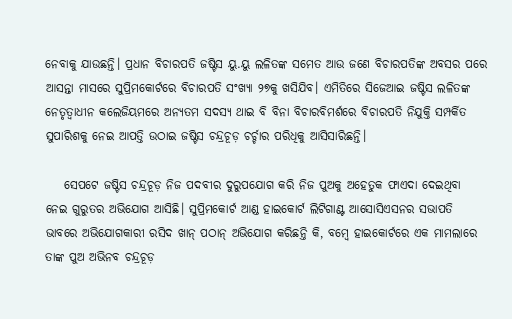ନେବାକୁ ଯାଉଛନ୍ତି। ପ୍ରଧାନ ବିଚାରପତି ଜଷ୍ଟିସ ୟୁ.ୟୁ ଲଳିତଙ୍କ ସମେତ ଆଉ ଜଣେ ବିଚାରପତିଙ୍କ ଅବସର ପରେ ଆସନ୍ତା ମାସରେ ସୁପ୍ରିମକୋର୍ଟରେ ବିଚାରପତି ସଂଖ୍ୟା ୨୭କୁ ଖସିଯିବ। ଏମିତିରେ ସିଜେଆଇ ଜଷ୍ଟିସ ଲଳିତଙ୍କ ନେତୃତ୍ୱାଧୀନ କଲେଜିୟମରେ ଅନ୍ୟତମ ସଦସ୍ୟ ଥାଇ ବି ବିନା ବିଚାରବିମର୍ଶରେ ବିଚାରପତି ନିଯୁକ୍ତି ସମ୍ପର୍କିତ ସୁପାରିଶକୁ ନେଇ ଆପତ୍ତି ଉଠାଇ ଜଷ୍ଟିସ ଚନ୍ଦ୍ରଚୂଡ଼ ଚର୍ଚ୍ଚାର ପରିଧିକୁ ଆସିସାରିଛନ୍ତି।

    ସେପଟେ ଜଷ୍ଟିସ ଚନ୍ଦ୍ରଚୂଡ଼ ନିଜ ପଦବୀର ଦୁରୁପଯୋଗ କରି ନିଜ ପୁଅକୁ ଅହେତୁକ ଫାଏଦା ଦେଇଥିବା ନେଇ ଗୁରୁତର ଅଭିଯୋଗ ଆସିଛି। ସୁପ୍ରିମକୋର୍ଟ ଆଣ୍ଡ ହାଇକୋର୍ଟ ଲିଟିଗାଣ୍ଟ ଆସୋସିଏସନର ସଭାପତି ଭାବରେ ଅଭିଯୋଗକାରୀ ରସିଦ ଖାନ୍ ପଠାନ୍ ଅଭିଯୋଗ କରିଛନ୍ତି କି, ବମ୍ୱେ ହାଇକୋର୍ଟରେ ଏକ ମାମଲାରେ ତାଙ୍କ ପୁଅ ଅଭିନବ ଚନ୍ଦ୍ରଚୂଡ଼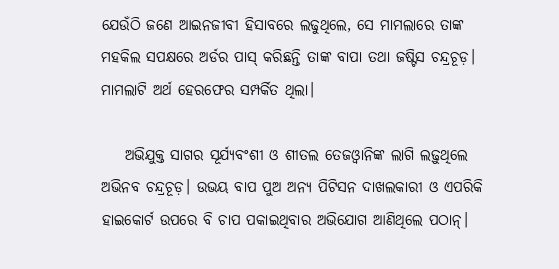ଯେଉଁଠି ଜଣେ ଆଇନଜୀବୀ ହିସାବରେ ଲଢୁଥିଲେ, ସେ ମାମଲାରେ ତାଙ୍କ ମହକିଲ ସପକ୍ଷରେ ଅର୍ଡର ପାସ୍ କରିଛନ୍ତି ତାଙ୍କ ବାପା ତଥା ଜଷ୍ଟିସ ଚନ୍ଦ୍ରଚୂଡ଼। ମାମଲାଟି ଅର୍ଥ ହେରଫେର ସମ୍ପର୍କିତ ଥିଲା।

    ଅଭିଯୁକ୍ତ ସାଗର ସୂର୍ଯ୍ୟବଂଶୀ ଓ ଶୀତଲ ତେଜଓ୍ୱାନିଙ୍କ ଲାଗି ଲଢ଼ୁଥିଲେ ଅଭିନବ ଚନ୍ଦ୍ରଚୂଡ଼। ଉଭୟ ବାପ ପୁଅ ଅନ୍ୟ ପିଟିସନ ଦାଖଲକାରୀ ଓ ଏପରିକି ହାଇକୋର୍ଟ ଉପରେ ବି ଚାପ ପକାଇଥିବାର ଅଭିଯୋଗ ଆଣିଥିଲେ ପଠାନ୍।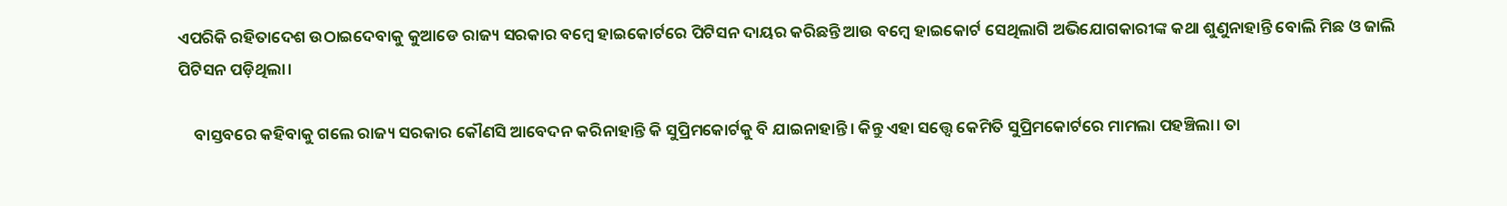ଏପରିକି ରହିତାଦେଶ ଉଠାଇଦେବାକୁ କୁଆଡେ ରାଜ୍ୟ ସରକାର ବମ୍ୱେ ହାଇକୋର୍ଟରେ ପିଟିସନ ଦାୟର କରିଛନ୍ତି ଆଉ ବମ୍ୱେ ହାଇକୋର୍ଟ ସେଥିଲାଗି ଅଭିଯୋଗକାରୀଙ୍କ କଥା ଶୁଣୁନାହାନ୍ତି ବୋଲି ମିଛ ଓ ଜାଲି ପିଟିସନ ପଡ଼ିଥିଲା।

    ବାସ୍ତବରେ କହିବାକୁ ଗଲେ ରାଜ୍ୟ ସରକାର କୌଣସି ଆବେଦନ କରିନାହାନ୍ତି କି ସୁପ୍ରିମକୋର୍ଟକୁ ବି ଯାଇନାହାନ୍ତି। କିନ୍ତୁ ଏହା ସତ୍ତ୍ୱେ କେମିତି ସୁପ୍ରିମକୋର୍ଟରେ ମାମଲା ପହଞ୍ଚିଲା। ତା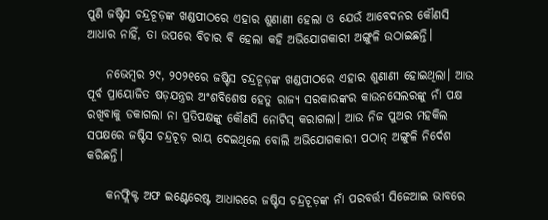ପୁଣି ଜଷ୍ଟିସ ଚନ୍ଦ୍ରଚୂଡ଼ଙ୍କ ଖଣ୍ଡପୀଠରେ ଏହାର ଶୁଣାଣୀ ହେଲା ଓ ଯେଉଁ ଆବେଦନର କୌଣସି ଆଧାର ନାହିଁ, ତା ଉପରେ ବିଚାର ବି ହେଲା କହି ଅଭିଯୋଗକାରୀ ଅଙ୍ଗୁଳି ଉଠାଇଛନ୍ତି।

    ନଭେମ୍ୱର ୨୯, ୨୦୨୧ରେ ଜଷ୍ଟିସ ଚନ୍ଦ୍ରଚୂଡ଼ଙ୍କ ଖଣ୍ଡପୀଠରେ ଏହାର ଶୁଣାଣୀ ହୋଇଥିଲା। ଆଉ ପୂର୍ବ ପ୍ରାୟୋଜିତ ଷଡ଼ଯନ୍ତ୍ରର ଅଂଶବିଶେଷ ହେତୁ ରାଜ୍ୟ ସରକାରଙ୍କର କାଉନସେଲରଙ୍କୁ ନାଁ ପକ୍ଷ ରଖିବାକୁ ଡକାଗଲା ନା ପ୍ରତିପକ୍ଷଙ୍କୁ କୌଣସି ନୋଟିସ୍ କରାଗଲା। ଆଉ ନିଜ ପୁଅର ମହକିଲ ସପକ୍ଷରେ ଜଷ୍ଟିସ ଚନ୍ଦ୍ରଚୂଡ଼ ରାୟ ଦେଇଥିଲେ ବୋଲି ଅଭିଯୋଗକାରୀ ପଠାନ୍ ଅଙ୍ଗୁଳି ନିର୍ଦେଶ କରିଛନ୍ତି।

    କନଫ୍ଲିକ୍ଟ ଅଫ ଇଣ୍ଟେରେଷ୍ଟ ଆଧାରରେ ଜଷ୍ଟିସ ଚନ୍ଦ୍ରଚୂଡ଼ଙ୍କ ନାଁ ପରବର୍ତ୍ତୀ ସିଜେଆଇ ଭାବରେ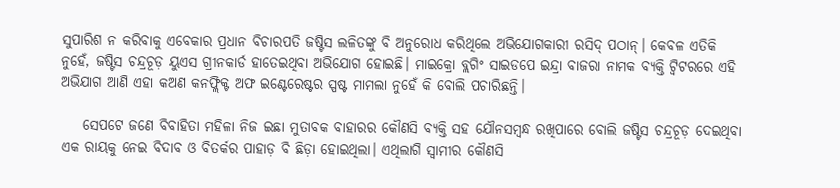ସୁପାରିଶ ନ କରିବାକୁ ଏବେକାର ପ୍ରଧାନ ବିଚାରପତି ଜଷ୍ଟିସ ଲଳିତଙ୍କୁ ବି ଅନୁରୋଧ କରିଥିଲେ ଅଭିଯୋଗକାରୀ ରସିଦ୍ ପଠାନ୍। କେବଳ ଏତିକି ନୁହେଁ, ଜଷ୍ଟିସ ଚନ୍ଦ୍ରଚୂଡ଼ ୟୁଏସ ଗ୍ରୀନକାର୍ଡ ହାତେଇଥିବା ଅଭିଯୋଗ ହୋଇଛି। ମାଇକ୍ରୋ ବ୍ଲଗିଂ ସାଇଡପେ ଇନ୍ଦ୍ରା ବାଜରା ନାମକ ବ୍ୟକ୍ତି ଟ୍ୱିଟରରେ ଏହି ଅଭିଯାଗ ଆଣି ଏହା କଅଣ କନଫ୍ଲିକ୍ଟ ଅଫ ଇଣ୍ଟେରେଷ୍ଟର ସ୍ପଷ୍ଟ ମାମଲା ନୁହେଁ କି ବୋଲି ପଚାରିଛନ୍ତି।

    ସେପଟେ ଜଣେ ବିବାହିତା ମହିଳା ନିଜ ଇଛା ମୁତାବକ ବାହାରର କୌଣସି ବ୍ୟକ୍ତି ସହ ଯୌନସମ୍ୱନ୍ଧ ରଖିପାରେ ବୋଲି ଜଷ୍ଟିସ ଚନ୍ଦ୍ରଚୂଡ଼ ଦେଇଥିବା ଏକ ରାୟକୁ ନେଇ ବିଦାବ ଓ ବିତର୍କର ପାହାଡ଼ ବି ଛିଡ଼ା ହୋଇଥିଲା। ଏଥିଲାଗି ସ୍ୱାମୀର କୌଣସି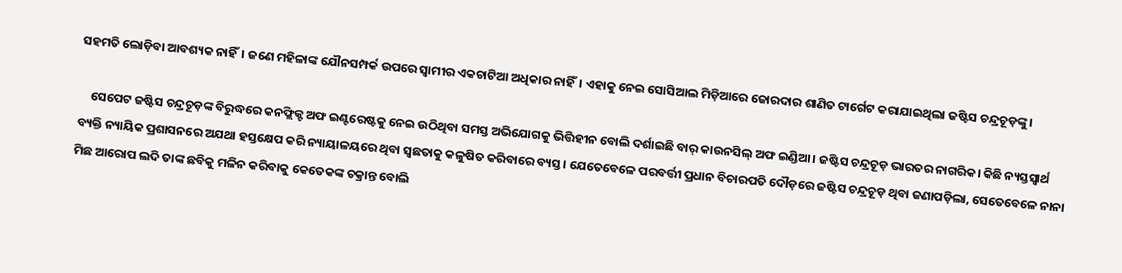ସହମତି ଲୋଡ଼ିବା ଆବଶ୍ୟକ ନାହିଁ। ଜଣେ ମହିଳାଙ୍କ ଯୌନସମ୍ପର୍କ ଉପରେ ସ୍ୱାମୀର ଏକଚାଟିଆ ଅଧିକାର ନାହିଁ। ଏହାକୁ ନେଇ ସୋସିଆଲ ମିଡ଼ିଆରେ ଜୋରଦାର ଶାଣିତ ଟାର୍ଗେଟ କରାଯାଇଥିଲା ଜଷ୍ଟିସ ଚନ୍ଦ୍ରଚୂଡ଼ଙ୍କୁ।

    ସେପେଟ ଜଷ୍ଟିସ ଚନ୍ଦ୍ରଚୂଡ଼ଙ୍କ ବିରୁଦ୍ଧରେ କନଫ୍ଲିକ୍ଟ ଅଫ ଇଣ୍ଟରେଷ୍ଟକୁ ନେଇ ଉଠିଥିବା ସମସ୍ତ ଅଭିଯୋଗକୁ ଭିତ୍ତିହୀନ ବୋଲି ଦର୍ଶାଇଛି ବାର୍ କାଉନସିଲ୍ ଅଫ ଇଣ୍ଡିଆ। ଜଷ୍ଟିସ ଚନ୍ଦ୍ରଚୂଡ଼ ଭାରତର ନାଗରିକ। କିଛି ନ୍ୟସ୍ତସ୍ୱାର୍ଥ ବ୍ୟକ୍ତି ନ୍ୟାୟିକ ପ୍ରଶାସନରେ ଅଯଥା ହସ୍ତକ୍ଷେପ କରି ନ୍ୟାୟାଳୟରେ ଥିବା ସ୍ୱଛତାକୁ କଳୁଷିତ କରିବାରେ ବ୍ୟସ୍ତ। ଯେତେବେଳେ ପରବର୍ତ୍ତୀ ପ୍ରଧାନ ବିଚାରପତି ଦୌଡ଼ରେ ଜଷ୍ଟିସ ଚନ୍ଦ୍ରଚୂଡ଼ ଥିବା ଜଣାପଡ଼ିଲା, ସେତେବେଳେ ନାନା ମିଛ ଆରୋପ ଲଦି ତାଙ୍କ ଛବିକୁ ମଳିନ କରିବାକୁ କେତେକଙ୍କ ଚକ୍ରାନ୍ତ ବୋଲି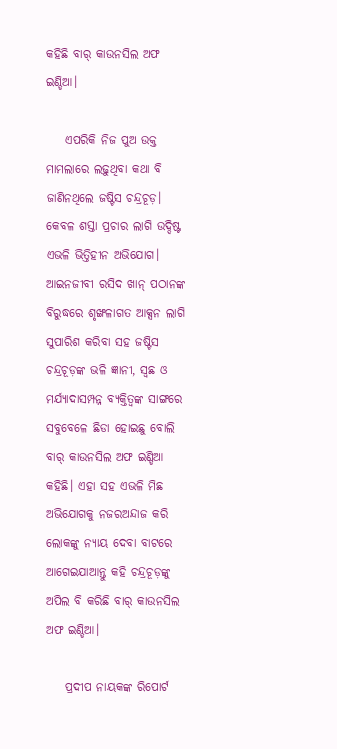କହିଛି ବାର୍ କାଉନସିଲ ଅଫ ଇଣ୍ଡିଆ।

    ଏପରିକି ନିଜ ପୁଅ ଉକ୍ତ ମାମଲାରେ ଲଢ଼ୁଥିବା କଥା ବି ଜାଣିନଥିଲେ ଜଷ୍ଟିସ ଚନ୍ଦ୍ରଚୂଡ଼। କେବଳ ଶସ୍ତା ପ୍ରଚାର ଲାଗି ଉଦ୍ଦିଷ୍ଟ ଏଭଳି ଭିତ୍ତିହୀନ ଅଭିଯୋଗ। ଆଇନଜୀବୀ ରସିଦ ଖାନ୍ ପଠାନଙ୍କ ବିରୁଦ୍ଧରେ ଶୃଙ୍ଖଳାଗତ ଆକ୍ସନ ଲାଗି ସୁପାରିଶ କରିବା ସହ ଜଷ୍ଟିସ ଚନ୍ଦ୍ରଚୂଡ଼ଙ୍କ ଭଳି ଜ୍ଞାନୀ, ସ୍ୱଛ ଓ ମର୍ଯ୍ୟାଦାସମ୍ପନ୍ନ ବ୍ୟକ୍ତିତ୍ୱଙ୍କ ସାଙ୍ଗରେ ସବୁବେଳେ ଛିଡା ହୋଇଛୁ ବୋଲି ବାର୍ କାଉନସିଲ ଅଫ ଇଣ୍ଡିଆ କହିଛି। ଏହା ସହ ଏଭଳି ମିଛ ଅଭିଯୋଗକୁ ନଜରଅନ୍ଦାଜ କରି ଲୋକଙ୍କୁ ନ୍ୟାୟ ଦେବା ବାଟରେ ଆଗେଇଯାଆନ୍ତୁ କହି ଚନ୍ଦ୍ରଚୂଡ଼ଙ୍କୁ ଅପିଲ ବି କରିଛି ବାର୍ କାଉନସିଲ ଅଫ ଇଣ୍ଡିଆ।

    ପ୍ରଦୀପ ନାୟକଙ୍କ ରିପୋର୍ଟ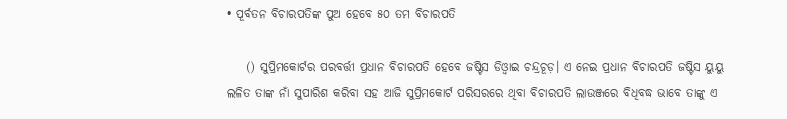• ପୂର୍ବତନ ବିଚାରପତିଙ୍କ ପୁଅ ହେବେ ୫୦ ତମ ବିଚାରପତି

    () ସୁପ୍ରିମକୋର୍ଟର ପରବର୍ତ୍ତୀ ପ୍ରଧାନ ବିଚାରପତି ହେବେ ଜଷ୍ଟିସ ଡିଓ୍ୱାଇ ଚନ୍ଦ୍ରଚୂଡ଼। ଏ ନେଇ ପ୍ରଧାନ ବିଚାରପତି ଜଷ୍ଟିସ ୟୁୟୁ ଲଳିତ ତାଙ୍କ ନାଁ ସୁପାରିଶ କରିବା ସହ ଆଜି ସୁପ୍ରିମକୋର୍ଟ ପରିସରରେ ଥିବା ବିଚାରପତି ଲାଉଞ୍ଜରେ ବିଧିବଦ୍ଧ ଭାବେ ତାଙ୍କୁ ଏ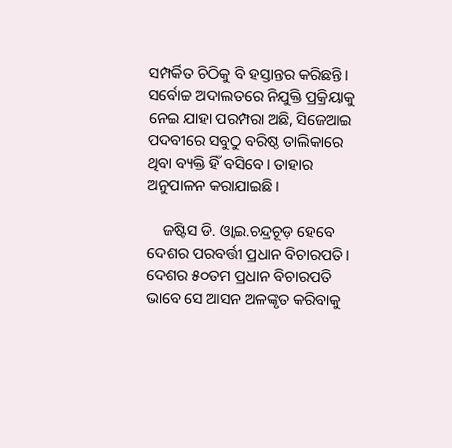ସମ୍ପର୍କିତ ଚିଠିକୁ ବି ହସ୍ତାନ୍ତର କରିଛନ୍ତି। ସର୍ବୋଚ୍ଚ ଅଦାଲତରେ ନିଯୁକ୍ତି ପ୍ରକ୍ରିୟାକୁ ନେଇ ଯାହା ପରମ୍ପରା ଅଛି, ସିଜେଆଇ ପଦବୀରେ ସବୁଠୁ ବରିଷ୍ଠ ତାଲିକାରେ ଥିବା ବ୍ୟକ୍ତି ହିଁ ବସିବେ। ତାହାର ଅନୁପାଳନ କରାଯାଇଛି।

    ଜଷ୍ଟିସ ଡି. ଓ୍ୱାଇ.ଚନ୍ଦ୍ରଚୂଡ଼ ହେବେ ଦେଶର ପରବର୍ତ୍ତୀ ପ୍ରଧାନ ବିଚାରପତି। ଦେଶର ୫୦ତମ ପ୍ରଧାନ ବିଚାରପତି ଭାବେ ସେ ଆସନ ଅଳଙ୍କୃତ କରିବାକୁ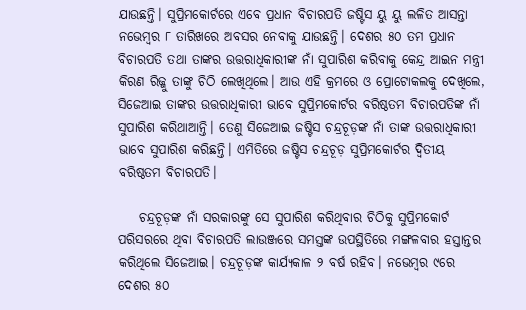ଯାଉଛନ୍ତି। ସୁପ୍ରିମକୋର୍ଟରେ ଏବେ ପ୍ରଧାନ ବିଚାରପତି ଜଷ୍ଟିସ ୟୁ ୟୁ ଲଳିତ ଆସନ୍ତା ନଭେମ୍ୱର ୮ ତାରିଖରେ ଅବସର ନେବାକୁ ଯାଉଛନ୍ତି। ଦେଶର ୫୦ ତମ ପ୍ରଧାନ ବିଚାରପତି ତଥା ତାଙ୍କର ଉତ୍ତରାଧିକାରୀଙ୍କ ନାଁ ସୁପାରିଶ କରିବାକୁ କେନ୍ଦ୍ର ଆଇନ ମନ୍ତ୍ରୀ କିରଣ ରିଜ୍ଜୁ ତାଙ୍କୁ ଚିଠି ଲେଖିଥିଲେ। ଆଉ ଏହି କ୍ରମରେ ଓ ପ୍ରୋଟୋକଲକୁ ଦେଖିଲେ, ସିଜେଆଇ ତାଙ୍କର ଉତ୍ତରାଧିକାରୀ ଭାବେ ସୁପ୍ରିମକୋର୍ଟର ବରିଷ୍ଠତମ ବିଚାରପତିଙ୍କ ନାଁ ସୁପାରିଶ କରିଥାଆନ୍ତି। ତେଣୁ ସିଜେଆଇ ଜଷ୍ଟିସ ଚନ୍ଦ୍ରଚୂଡ଼ଙ୍କ ନାଁ ତାଙ୍କ ଉତ୍ତରାଧିକାରୀ ଭାବେ ସୁପାରିଶ କରିଛନ୍ତି। ଏମିତିରେ ଜଷ୍ଟିସ ଚନ୍ଦ୍ରଚୂଡ଼ ସୁପ୍ରିମକୋର୍ଟର ଦ୍ୱିତୀୟ ବରିଷ୍ଠତମ ବିଚାରପତି।

    ଚନ୍ଦ୍ରଚୂଡ଼ଙ୍କ ନାଁ ସରକାରଙ୍କୁ ସେ ସୁପାରିଶ କରିଥିବାର ଚିଠିକୁ ସୁପ୍ରିମକୋର୍ଟ ପରିସରରେ ଥିବା ବିଚାରପତି ଲାଉଞ୍ଜରେ ସମସ୍ତଙ୍କ ଉପସ୍ଥିତିରେ ମଙ୍ଗଳବାର ହସ୍ତାନ୍ତର କରିଥିଲେ ସିଜେଆଇ। ଚନ୍ଦ୍ରଚୂଡ଼ଙ୍କ କାର୍ଯ୍ୟକାଳ ୨ ବର୍ଷ ରହିବ। ନଭେମ୍ୱର ୯ରେ ଦେଶର ୫୦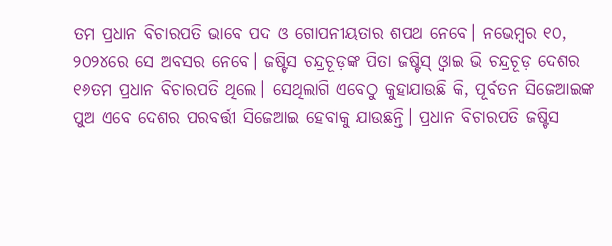ତମ ପ୍ରଧାନ ବିଚାରପତି ଭାବେ ପଦ ଓ ଗୋପନୀୟତାର ଶପଥ ନେବେ। ନଭେମ୍ୱର ୧୦, ୨୦୨୪ରେ ସେ ଅବସର ନେବେ। ଜଷ୍ଟିସ ଚନ୍ଦ୍ରଚୂଡ଼ଙ୍କ ପିତା ଜଷ୍ଟିସ୍ ଓ୍ୱାଇ ଭି ଚନ୍ଦ୍ରଚୂଡ଼ ଦେଶର ୧୬ତମ ପ୍ରଧାନ ବିଚାରପତି ଥିଲେ। ସେଥିଲାଗି ଏବେଠୁ କୁହାଯାଉଛି କି, ପୂର୍ବତନ ସିଜେଆଇଙ୍କ ପୁଅ ଏବେ ଦେଶର ପରବର୍ତ୍ତୀ ସିଜେଆଇ ହେବାକୁ ଯାଉଛନ୍ତି। ପ୍ରଧାନ ବିଚାରପତି ଜଷ୍ଟିସ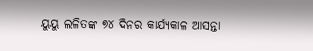ୟୁୟୁ ଲଳିତଙ୍କ ୭୪ ଦିନର କାର୍ଯ୍ୟକାଳ ଆସନ୍ତା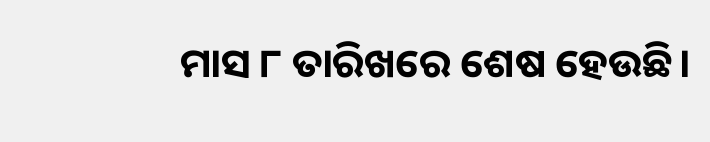ମାସ ୮ ତାରିଖରେ ଶେଷ ହେଉଛି।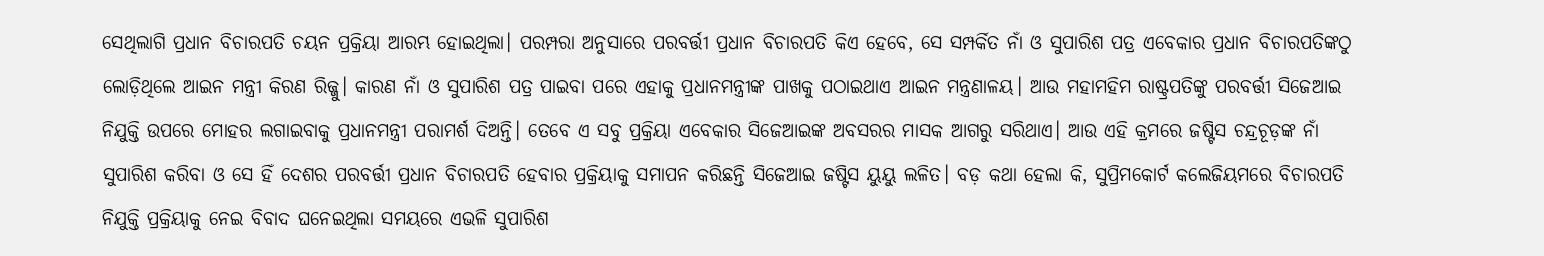ସେଥିଲାଗି ପ୍ରଧାନ ବିଚାରପତି ଚୟନ ପ୍ରକ୍ରିୟା ଆରମ୍ଭ ହୋଇଥିଲା। ପରମ୍ପରା ଅନୁସାରେ ପରବର୍ତ୍ତୀ ପ୍ରଧାନ ବିଚାରପତି କିଏ ହେବେ, ସେ ସମ୍ପର୍କିତ ନାଁ ଓ ସୁପାରିଶ ପତ୍ର ଏବେକାର ପ୍ରଧାନ ବିଚାରପତିଙ୍କଠୁ ଲୋଡ଼ିଥିଲେ ଆଇନ ମନ୍ତ୍ରୀ କିରଣ ରିଜ୍ଜୁ। କାରଣ ନାଁ ଓ ସୁପାରିଶ ପତ୍ର ପାଇବା ପରେ ଏହାକୁ ପ୍ରଧାନମନ୍ତ୍ରୀଙ୍କ ପାଖକୁ ପଠାଇଥାଏ ଆଇନ ମନ୍ତ୍ରଣାଳୟ। ଆଉ ମହାମହିମ ରାଷ୍ଟ୍ରପତିଙ୍କୁ ପରବର୍ତ୍ତୀ ସିଜେଆଇ ନିଯୁକ୍ତି ଉପରେ ମୋହର ଲଗାଇବାକୁ ପ୍ରଧାନମନ୍ତ୍ରୀ ପରାମର୍ଶ ଦିଅନ୍ତି। ତେବେ ଏ ସବୁ ପ୍ରକ୍ରିୟା ଏବେକାର ସିଜେଆଇଙ୍କ ଅବସରର ମାସକ ଆଗରୁ ସରିଥାଏ। ଆଉ ଏହି କ୍ରମରେ ଜଷ୍ଟିସ ଚନ୍ଦ୍ରଚୂଡ଼ଙ୍କ ନାଁ ସୁପାରିଶ କରିବା ଓ ସେ ହିଁ ଦେଶର ପରବର୍ତ୍ତୀ ପ୍ରଧାନ ବିଚାରପତି ହେବାର ପ୍ରକ୍ରିୟାକୁ ସମାପନ କରିଛନ୍ତି ସିଜେଆଇ ଜଷ୍ଟିସ ୟୁୟୁ ଲଳିତ। ବଡ଼ କଥା ହେଲା କି, ସୁପ୍ରିମକୋର୍ଟ କଲେଜିୟମରେ ବିଚାରପତି ନିଯୁକ୍ତି ପ୍ରକ୍ରିୟାକୁ ନେଇ ବିବାଦ ଘନେଇଥିଲା ସମୟରେ ଏଭଳି ସୁପାରିଶ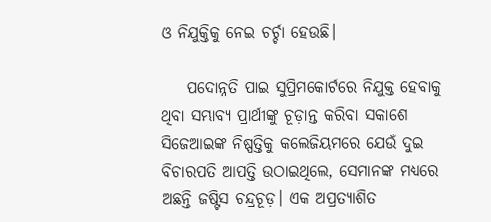ଓ ନିଯୁକ୍ତିକୁ ନେଇ ଚର୍ଚ୍ଚା ହେଉଛି।

    ପଦୋନ୍ନତି ପାଇ ସୁପ୍ରିମକୋର୍ଟରେ ନିଯୁକ୍ତ ହେବାକୁ ଥିବା ସମ୍ଭାବ୍ୟ ପ୍ରାର୍ଥୀଙ୍କୁ ଚୂଡ଼ାନ୍ତ କରିବା ସକାଶେ ସିଜେଆଇଙ୍କ ନିଷ୍ପତ୍ତିକୁ କଲେଜିୟମରେ ଯେଉଁ ଦୁଇ ବିଚାରପତି ଆପତ୍ତି ଉଠାଇଥିଲେ, ସେମାନଙ୍କ ମଧ୍ୟରେ ଅଛନ୍ତି ଜଷ୍ଟିସ ଚନ୍ଦ୍ରଚୂଡ଼। ଏକ ଅପ୍ରତ୍ୟାଶିତ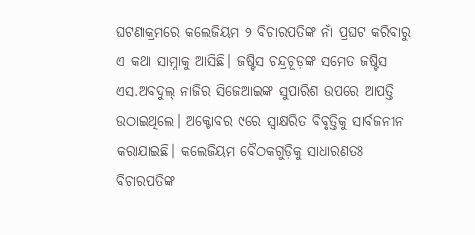ଘଟଣାକ୍ରମରେ କଲେଜିୟମ ୨ ବିଚାରପତିଙ୍କ ନାଁ ପ୍ରଘଟ କରିବାରୁ ଏ କଥା ସାମ୍ନାକୁ ଆସିଛି। ଜଷ୍ଟିସ ଚନ୍ଦ୍ରଚୂଡ଼ଙ୍କ ସମେତ ଜଷ୍ଟିସ ଏସ.ଅବଦୁଲ୍ ନାଜିର ସିଜେଆଇଙ୍କ ସୁପାରିଶ ଉପରେ ଆପତ୍ତି ଉଠାଇଥିଲେ। ଅକ୍ଟୋବର ୯ରେ ସ୍ୱାକ୍ଷରିତ ବିବୃତ୍ତିକୁ ସାର୍ବଜନୀନ କରାଯାଇଛି। କଲେଜିୟମ ବୈଠକଗୁଡ଼ିକୁ ସାଧାରଣତଃ ବିଚାରପତିଙ୍କ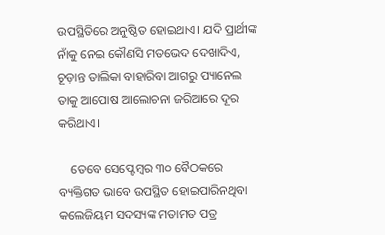ଉପସ୍ଥିତିରେ ଅନୁଷ୍ଠିତ ହୋଇଥାଏ। ଯଦି ପ୍ରାର୍ଥୀଙ୍କ ନାଁକୁ ନେଇ କୌଣସି ମତଭେଦ ଦେଖାଦିଏ, ଚୂଡ଼ାନ୍ତ ତାଲିକା ବାହାରିବା ଆଗରୁ ପ୍ୟାନେଲ ତାକୁ ଆପୋଷ ଆଲୋଚନା ଜରିଆରେ ଦୂର କରିଥାଏ।

    ତେବେ ସେପ୍ଟେମ୍ୱର ୩୦ ବୈଠକରେ ବ୍ୟକ୍ତିଗତ ଭାବେ ଉପସ୍ଥିତ ହୋଇପାରିନଥିବା କଲେଜିୟମ ସଦସ୍ୟଙ୍କ ମତାମତ ପତ୍ର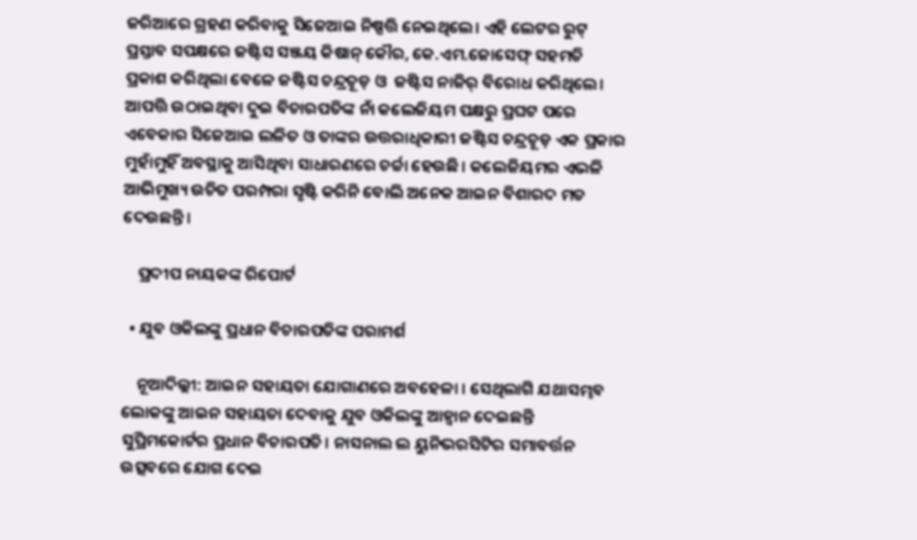ଜରିଆରେ ଗ୍ରହଣ କରିବାକୁ ସିଜେଆଇ ନିଷ୍ପତ୍ତି ନେଇଥିଲେ। ଏହି ଲେଟର ରୁଟ୍ ପ୍ରସ୍ତାବ ସପକ୍ଷରେ ଜଷ୍ଟିସ ସଞ୍ଜୟ କିଷାନ୍ କୌର, କେ.ଏମ.ଜୋସେଫ୍ ସହମତି ପ୍ରକାଶ କରିଥିଲା ବେଳେ ଜଷ୍ଟିସ ଚନ୍ଦ୍ରଚୂଡ଼ ଓ  ଜଷ୍ଟିସ ନାଜିର୍ ବିରୋଧ କରିଥିଲେ। ଆପତ୍ତି ଉଠାଇଥିବା ଦୁଇ ବିଚାରପତିଙ୍କ ନାଁ କଲେଜିୟମ ପକ୍ଷରୁ ପ୍ରଘଟ ପରେ ଏବେକାର ସିଜେଆଇ ଲଳିତ ଓ ତାଙ୍କର ଉତ୍ତରାଧିକାରୀ ଜଷ୍ଟିସ ଚନ୍ଦ୍ରଚୂଡ଼ ଏକ ପ୍ରକାର ମୁହାଁମୁହିଁ ଅବସ୍ଥାକୁ ଆସିଥିବା ସାଧାରଣରେ ଚର୍ଚ୍ଚା ହେଉଛି। କଲେଜିୟମର ଏଭଳି ଆଭିମୁଖ୍ୟ ଉଚିତ ପରମ୍ପରା ସୃଷ୍ଟି କରିନି ବୋଲି ଅନେକ ଆଇନ ବିଶାରଦ ମତ ଦେଉଛନ୍ତି।

    ପ୍ରଦୀପ ନାୟକଙ୍କ ରିପୋର୍ଟ

  • ଯୁବ ଓକିଲଙ୍କୁ ପ୍ରଧାନ ବିଚାରପତିଙ୍କ ପରାମର୍ଶ

    ନୂଆଦିଲ୍ଲୀ: ଆଇନ ସହାୟତା ଯୋଗାଣରେ ଅବହେଳା । ସେଥିଲାଗି ଯଥାସମ୍ଭବ ଲୋକଙ୍କୁ ଆଇନ ସହାୟତା ଦେବାକୁ ଯୁବ ଓକିଲଙ୍କୁ ଆହ୍ୱାନ ଦେଇଛନ୍ତି ସୁପ୍ରିମକୋର୍ଟର ପ୍ରଧାନ ବିଚାରପତି। ନାସନାଲ ଲ ୟୁନିଭରସିଟିର ସମାବର୍ତ୍ତନ ଉତ୍ସବରେ ଯୋଗ ଦେଇ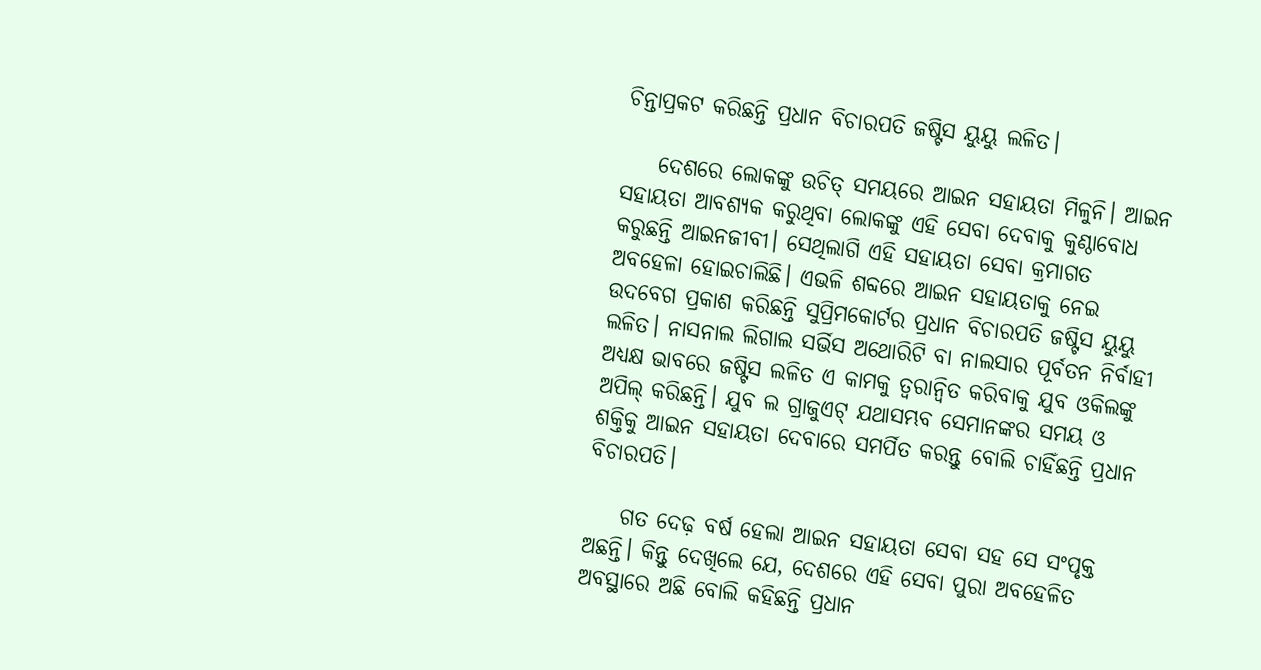ଚିନ୍ତାପ୍ରକଟ କରିଛନ୍ତି ପ୍ରଧାନ ବିଚାରପତି ଜଷ୍ଟିସ ୟୁୟୁ ଲଳିତ।

    ଦେଶରେ ଲୋକଙ୍କୁ ଉଚିତ୍ ସମୟରେ ଆଇନ ସହାୟତା ମିଳୁନି। ଆଇନ ସହାୟତା ଆବଶ୍ୟକ କରୁଥିବା ଲୋକଙ୍କୁ ଏହି ସେବା ଦେବାକୁ କୁଣ୍ଠାବୋଧ କରୁଛନ୍ତି ଆଇନଜୀବୀ। ସେଥିଲାଗି ଏହି ସହାୟତା ସେବା କ୍ରମାଗତ ଅବହେଳା ହୋଇଚାଲିଛି। ଏଭଳି ଶବ୍ଦରେ ଆଇନ ସହାୟତାକୁ ନେଇ ଉଦବେଗ ପ୍ରକାଶ କରିଛନ୍ତି ସୁପ୍ରିମକୋର୍ଟର ପ୍ରଧାନ ବିଚାରପତି ଜଷ୍ଟିସ ୟୁୟୁ ଲଳିତ। ନାସନାଲ ଲିଗାଲ ସର୍ଭିସ ଅଥୋରିଟି ବା ନାଲସାର ପୂର୍ବତନ ନିର୍ବାହୀ ଅଧ୍ୟକ୍ଷ ଭାବରେ ଜଷ୍ଟିସ ଲଳିତ ଏ କାମକୁ ତ୍ୱରାନ୍ୱିତ କରିବାକୁ ଯୁବ ଓକିଲଙ୍କୁ ଅପିଲ୍ କରିଛନ୍ତି। ଯୁବ ଲ ଗ୍ରାଜୁଏଟ୍ ଯଥାସମ୍ଭବ ସେମାନଙ୍କର ସମୟ ଓ ଶକ୍ତିକୁ ଆଇନ ସହାୟତା ଦେବାରେ ସମର୍ପିତ କରନ୍ତୁ ବୋଲି ଚାହିଁଛନ୍ତି ପ୍ରଧାନ ବିଚାରପତି।

    ଗତ ଦେଢ଼ ବର୍ଷ ହେଲା ଆଇନ ସହାୟତା ସେବା ସହ ସେ ସଂପୃକ୍ତ ଅଛନ୍ତି। କିନ୍ତୁ ଦେଖିଲେ ଯେ, ଦେଶରେ ଏହି ସେବା ପୁରା ଅବହେଳିତ ଅବସ୍ଥାରେ ଅଛି ବୋଲି କହିଛନ୍ତି ପ୍ରଧାନ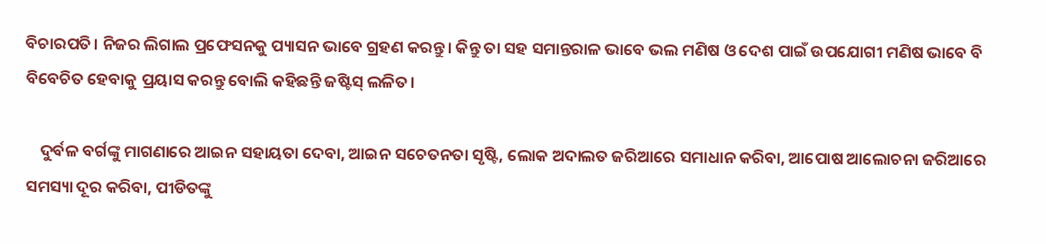ବିଚାରପତି। ନିଜର ଲିଗାଲ ପ୍ରଫେସନକୁ ପ୍ୟାସନ ଭାବେ ଗ୍ରହଣ କରନ୍ତୁ। କିନ୍ତୁ ତା ସହ ସମାନ୍ତରାଳ ଭାବେ ଭଲ ମଣିଷ ଓ ଦେଶ ପାଇଁ ଉପଯୋଗୀ ମଣିଷ ଭାବେ ବି ବିବେଚିତ ହେବାକୁ ପ୍ରୟାସ କରନ୍ତୁ ବୋଲି କହିଛନ୍ତି ଜଷ୍ଟିସ୍ ଲଳିତ।

    ଦୁର୍ବଳ ବର୍ଗଙ୍କୁ ମାଗଣାରେ ଆଇନ ସହାୟତା ଦେବା, ଆଇନ ସଚେତନତା ସୃଷ୍ଟି, ଲୋକ ଅଦାଲତ ଜରିଆରେ ସମାଧାନ କରିବା, ଆପୋଷ ଆଲୋଚନା ଜରିଆରେ ସମସ୍ୟା ଦୂର କରିବା, ପୀଡିତଙ୍କୁ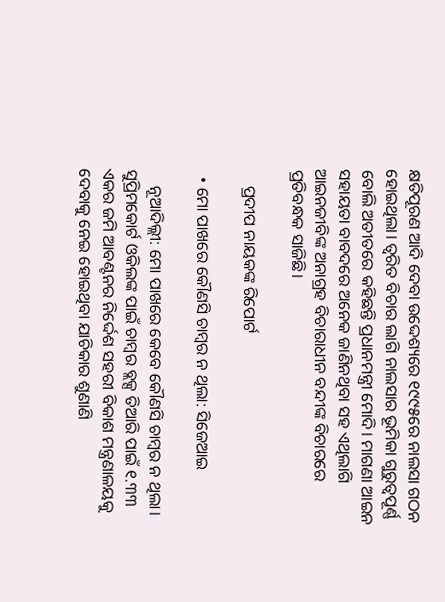କ୍ଷତିପୂରଣ ଆଦି ଦେବା ଉଦ୍ଦେଶ୍ୟରେ ୧୯୯୫ରେ ନାଲସା ଗଠନ ହୋଇଥିଲା। ତ୍ୱରିତ ବିଚାର ଲାଗି ନାଲସାର ଭୂମିକା ଗୁରୁତ୍ୱପୂର୍ଣ୍ଣ ବୋଲି ଅତୀତରେ କହିଛନ୍ତି ପ୍ରଧାନମନ୍ତ୍ରୀ ମୋଦି। ମାଗଣା ଆଇନ ସହାୟତା ବାବଦରେ ଅନେକ ଜାଣିନଥିବା ସହ ଏଥିଲାଗି ଆଇନଜୀବିଙ୍କ ଅନାଗ୍ରହ ବିଚାରାଧୀନ ବନ୍ଦୀଙ୍କ ବିଚାରରେ ପ୍ରତିବନ୍ଧକ ସାଜିଛି।

    ପ୍ରଦୀପ ନାୟକଙ୍କ ରିପୋର୍ଟ

  • ମୋ ପାଖରେ କୌଣସି ଚାମ୍ବର ନ ଥିଲା: ସିଜେଆଇ

    ନୂଆଦିଲ୍ଲୀ: ମୋ ପାଖରେ କେବେ କୌଣସି ଚାମ୍ବର ନ ଥିଲା।  ସୁପ୍ରିମକୋର୍ଟ ଓକିଲଙ୍କ ପାଇଁ ଚାମ୍ବର ବ୍ଲକ୍ସ ତିଆରି ପାଇଁ ୧.୩୩ ଏକର ଜମି ଆବଣ୍ଟନର ନିର୍ଦ୍ଦେଶ ସହରୀ ବିକାଶ ମନ୍ତ୍ରଣାଳୟକୁ ଦେବାକୁ ନେଇ ହୋଇଥିବା ଯାଚିକାର ଶୁଣାଣି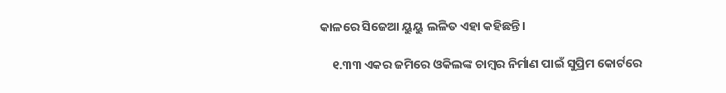କାଳରେ ସିଜେଆ ୟୁୟୁ ଲଳିତ ଏହା କହିଛନ୍ତି।

    ୧.୩୩ ଏକର ଜମିରେ ଓକିଲଙ୍କ ଚାମ୍ବର ନିର୍ମାଣ ପାଇଁ ସୁପ୍ରିମ କୋର୍ଟରେ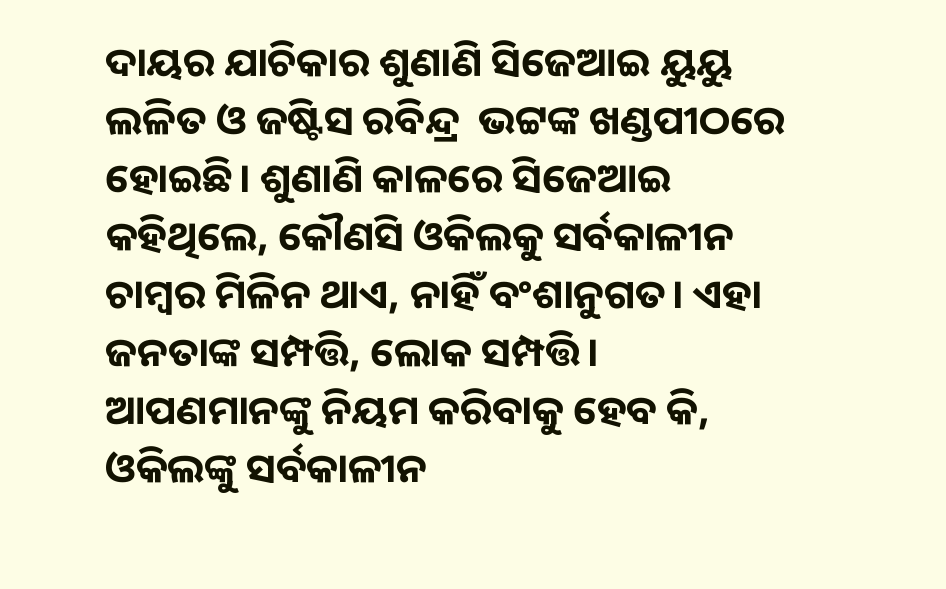ଦାୟର ଯାଚିକାର ଶୁଣାଣି ସିଜେଆଇ ୟୁୟୁ ଲଳିତ ଓ ଜଷ୍ଟିସ ରବିନ୍ଦ୍ର  ଭଟ୍ଟଙ୍କ ଖଣ୍ଡପୀଠରେ ହୋଇଛି। ଶୁଣାଣି କାଳରେ ସିଜେଆଇ କହିଥିଲେ, କୌଣସି ଓକିଲକୁ ସର୍ବକାଳୀନ ଚାମ୍ବର ମିଳିନ ଥାଏ, ନାହିଁ ବଂଶାନୁଗତ। ଏହା ଜନତାଙ୍କ ସମ୍ପତ୍ତି, ଲୋକ ସମ୍ପତ୍ତି। ଆପଣମାନଙ୍କୁ ନିୟମ କରିବାକୁ ହେବ କି, ଓକିଲଙ୍କୁ ସର୍ବକାଳୀନ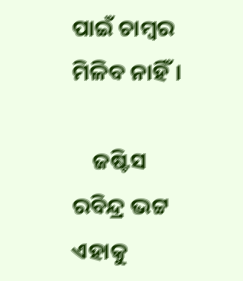ପାଇଁ ଚାମ୍ବର ମିଳିବ ନାହିଁ।

    ଜଷ୍ଟିସ ରବିନ୍ଦ୍ର ଭଟ୍ଟ ଏହାକୁ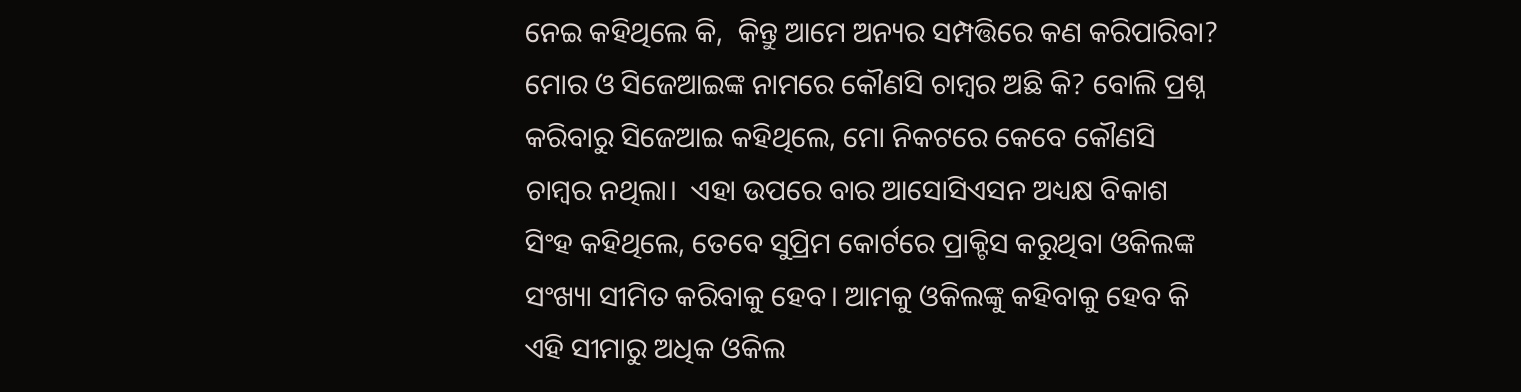ନେଇ କହିଥିଲେ କି,  କିନ୍ତୁ ଆମେ ଅନ୍ୟର ସମ୍ପତ୍ତିରେ କଣ କରିପାରିବା?  ମୋର ଓ ସିଜେଆଇଙ୍କ ନାମରେ କୌଣସି ଚାମ୍ବର ଅଛି କି? ବୋଲି ପ୍ରଶ୍ନ କରିବାରୁ ସିଜେଆଇ କହିଥିଲେ, ମୋ ନିକଟରେ କେବେ କୌଣସି ଚାମ୍ବର ନଥିଲା।  ଏହା ଉପରେ ବାର ଆସୋସିଏସନ ଅଧ୍ୟକ୍ଷ ବିକାଶ ସିଂହ କହିଥିଲେ, ତେବେ ସୁପ୍ରିମ କୋର୍ଟରେ ପ୍ରାକ୍ଟିସ କରୁଥିବା ଓକିଲଙ୍କ ସଂଖ୍ୟା ସୀମିତ କରିବାକୁ ହେବ। ଆମକୁ ଓକିଲଙ୍କୁ କହିବାକୁ ହେବ କି ଏହି ସୀମାରୁ ଅଧିକ ଓକିଲ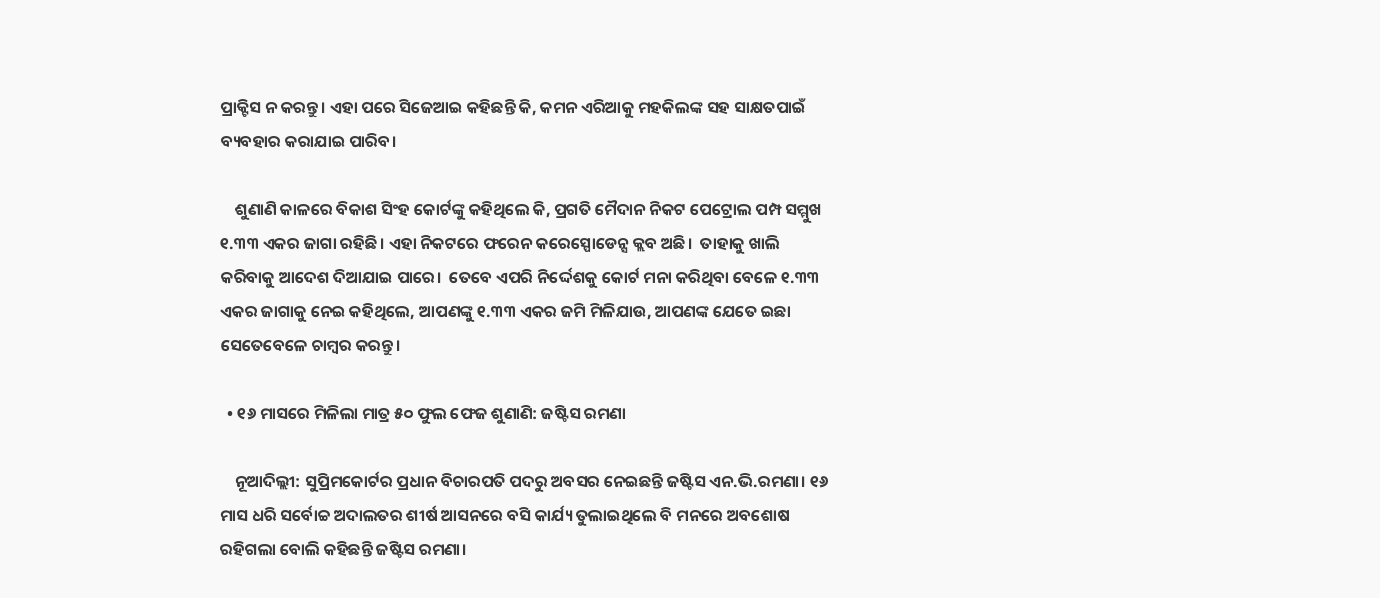ପ୍ରାକ୍ଟିସ ନ କରନ୍ତୁ। ଏହା ପରେ ସିଜେଆଇ କହିଛନ୍ତି କି, କମନ ଏରିଆକୁ ମହକିଲଙ୍କ ସହ ସାକ୍ଷତପାଇଁ ବ୍ୟବହାର କରାଯାଇ ପାରିବ।

    ଶୁଣାଣି କାଳରେ ବିକାଶ ସିଂହ କୋର୍ଟଙ୍କୁ କହିଥିଲେ କି, ପ୍ରଗତି ମୈଦାନ ନିକଟ ପେଟ୍ରୋଲ ପମ୍ପ ସମ୍ମୁଖ ୧.୩୩ ଏକର ଜାଗା ରହିଛି। ଏହା ନିକଟରେ ଫରେନ କରେସ୍ପୋଡେନ୍ସ କ୍ଲବ ଅଛି।  ତାହାକୁ ଖାଲି କରିବାକୁ ଆଦେଶ ଦିଆଯାଇ ପାରେ।  ତେବେ ଏପରି ନିର୍ଦ୍ଦେଶକୁ କୋର୍ଟ ମନା କରିଥିବା ବେଳେ ୧.୩୩ ଏକର ଜାଗାକୁ ନେଇ କହିଥିଲେ, ଆପଣଙ୍କୁ ୧.୩୩ ଏକର ଜମି ମିଳିଯାଉ, ଆପଣଙ୍କ ଯେତେ ଇଛା ସେତେବେଳେ ଚାମ୍ବର କରନ୍ତୁ।

  • ୧୬ ମାସରେ ମିଳିଲା ମାତ୍ର ୫୦ ଫୁଲ ଫେଜ ଶୁଣାଣି: ଜଷ୍ଟିସ ରମଣା

    ନୂଆଦିଲ୍ଲୀ: ସୁପ୍ରିମକୋର୍ଟର ପ୍ରଧାନ ବିଚାରପତି ପଦରୁ ଅବସର ନେଇଛନ୍ତି ଜଷ୍ଟିସ ଏନ.ଭି.ରମଣା। ୧୬ ମାସ ଧରି ସର୍ବୋଚ୍ଚ ଅଦାଲତର ଶୀର୍ଷ ଆସନରେ ବସି କାର୍ଯ୍ୟ ତୁଲାଇଥିଲେ ବି ମନରେ ଅବଶୋଷ ରହିଗଲା ବୋଲି କହିଛନ୍ତି ଜଷ୍ଟିସ ରମଣା।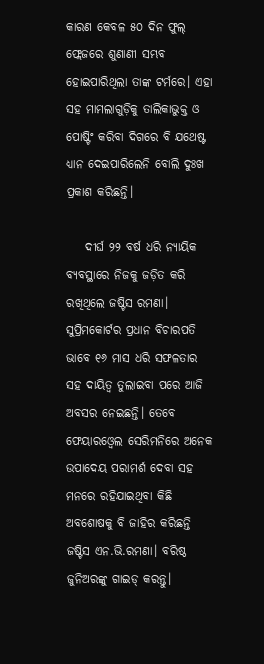କାରଣ କେବଳ ୫୦ ଦିନ ଫୁଲ୍ ଫ୍ଲେଜରେ ଶୁଣାଣୀ ସମ୍ଭବ ହୋଇପାରିଥିଲା ତାଙ୍କ ଟର୍ମରେ। ଏହା ସହ ମାମଲାଗୁଡ଼ିକୁ ତାଲିକାଭୁକ୍ତ ଓ ପୋଷ୍ଟିଂ କରିବା ଦିଗରେ ବି ଯଥେଷ୍ଟ ଧ୍ୟାନ ଦେଇପାରିଲେନି ବୋଲି ଦୁଃଖ ପ୍ରକାଶ କରିଛନ୍ତି।

    ଦୀର୍ଘ ୨୨ ବର୍ଷ ଧରି ନ୍ୟାୟିକ ବ୍ୟବସ୍ଥାରେ ନିଜକୁ ଜଡ଼ିତ କରି ରଖିଥିଲେ ଜଷ୍ଟିସ ରମଣା। ସୁପ୍ରିମକୋର୍ଟର ପ୍ରଧାନ ବିଚାରପତି ଭାବେ ୧୬ ମାସ ଧରି ସଫଳତାର ସହ ଦାୟିତ୍ୱ ତୁଲାଇବା ପରେ ଆଜି ଅବସର ନେଇଛନ୍ତି। ତେବେ ଫେୟାରଓ୍ୱେଲ ସେରିମନିରେ ଅନେକ ଉପାଦେୟ ପରାମର୍ଶ ଦେବା ସହ ମନରେ ରହିଯାଇଥିବା କିଛି ଅବଶୋଷକୁ ବି ଜାହିର କରିଛନ୍ତି ଜଷ୍ଟିସ ଏନ.ଭି.ରମଣା। ବରିଷ୍ଠ ଜୁନିଅରଙ୍କୁ ଗାଇଡ୍ କରନ୍ତୁ।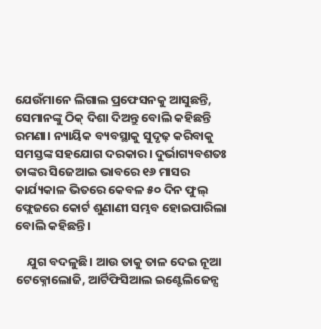ଯେଉଁମାନେ ଲିଗାଲ ପ୍ରଫେସନକୁ ଆସୁଛନ୍ତି, ସେମାନଙ୍କୁ ଠିକ୍ ଦିଶା ଦିଅନ୍ତୁ ବୋଲି କହିଛନ୍ତି ରମଣା। ନ୍ୟାୟିକ ବ୍ୟବସ୍ଥାକୁ ସୁଦୃଢ଼ କରିବାକୁ ସମସ୍ତଙ୍କ ସହଯୋଗ ଦରକାର। ଦୁର୍ଭାଗ୍ୟବଶତଃ ତାଙ୍କର ସିଜେଆଇ ଭାବରେ ୧୬ ମାସର କାର୍ଯ୍ୟକାଳ ଭିତରେ କେବଳ ୫୦ ଦିନ ଫୁଲ୍ ଫ୍ଲେଜରେ କୋର୍ଟ ଶୁଣାଣୀ ସମ୍ଭବ ହୋଇପାରିଲା ବୋଲି କହିଛନ୍ତି।

    ଯୁଗ ବଦଳୁଛି। ଆଉ ତାକୁ ତାଳ ଦେଇ ନୂଆ ଟେକ୍ନୋଲୋଜି, ଆର୍ଟିଫିସିଆଲ ଇଣ୍ଟେଲିଜେନ୍ସ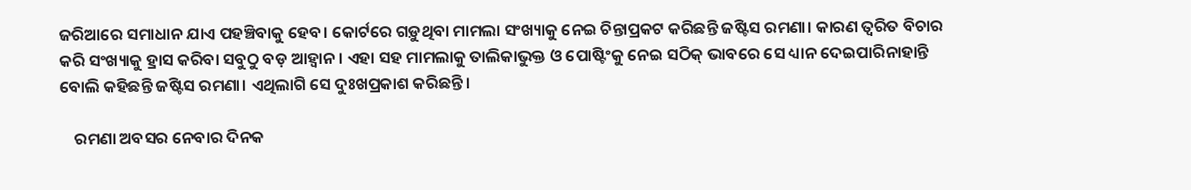ଜରିଆରେ ସମାଧାନ ଯାଏ ପହଞ୍ଚିବାକୁ ହେବ। କୋର୍ଟରେ ଗଡ଼ୁଥିବା ମାମଲା ସଂଖ୍ୟାକୁ ନେଇ ଚିନ୍ତାପ୍ରକଟ କରିଛନ୍ତି ଜଷ୍ଟିସ ରମଣା। କାରଣ ତ୍ୱରିତ ବିଚାର କରି ସଂଖ୍ୟାକୁ ହ୍ରାସ କରିବା ସବୁଠୁ ବଡ଼ ଆହ୍ୱାନ। ଏହା ସହ ମାମଲାକୁ ତାଲିକାଭୁକ୍ତ ଓ ପୋଷ୍ଟିଂକୁ ନେଇ ସଠିକ୍ ଭାବରେ ସେ ଧ୍ୟାନ ଦେଇପାରିନାହାନ୍ତି ବୋଲି କହିଛନ୍ତି ଜଷ୍ଟିସ ରମଣା। ଏଥିଲାଗି ସେ ଦୁଃଖପ୍ରକାଶ କରିଛନ୍ତି।

    ରମଣା ଅବସର ନେବାର ଦିନକ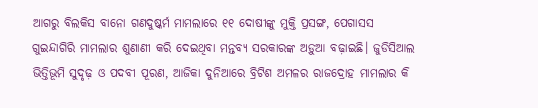ଆଗରୁ ବିଲକିସ ବାନୋ ଗଣଦୁଷ୍କର୍ମ ମାମଲାରେ ୧୧ ଦୋଷୀଙ୍କୁ ମୁକ୍ତି ପ୍ରସଙ୍ଗ, ପେଗାସସ ଗୁଇନ୍ଦାଗିରି ମାମଲାର ଶୁଣାଣୀ କରି ଦେଇଥିବା ମନ୍ତବ୍ୟ ସରକାରଙ୍କ ଅଡ଼ୁଆ ବଢ଼ାଇଛି। ଜୁଡିସିଆଲ ଭିତ୍ତିଭୂମି ସୁଦୃଢ଼ ଓ ପଦବୀ ପୂରଣ, ଆଜିକା ଦୁନିଆରେ ବ୍ରିଟିଶ ଅମଳର ରାଜଦ୍ରୋହ ମାମଲାର କି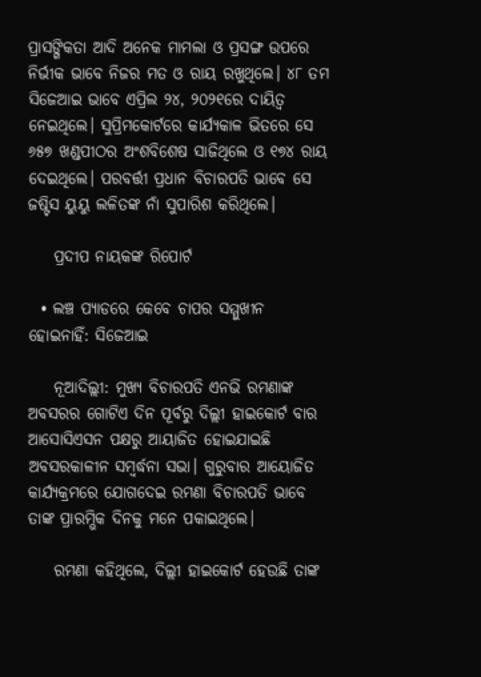ପ୍ରାସଙ୍ଗିକତା ଆଦି ଅନେକ ମାମଲା ଓ ପ୍ରସଙ୍ଗ ଉପରେ ନିର୍ଭୀକ ଭାବେ ନିଜର ମତ ଓ ରାୟ ରଖୁଥିଲେ। ୪୮ ତମ ସିଜେଆଇ ଭାବେ ଏପ୍ରିଲ ୨୪, ୨୦୨୧ରେ ଦାୟିତ୍ୱ ନେଇଥିଲେ। ସୁପ୍ରିମକୋର୍ଟରେ କାର୍ଯ୍ୟକାଳ ଭିତରେ ସେ ୬୫୭ ଖଣ୍ଡପୀଠର ଅଂଶବିଶେଷ ସାଜିଥିଲେ ଓ ୧୭୪ ରାୟ ଦେଇଥିଲେ। ପରବର୍ତ୍ତୀ ପ୍ରଧାନ ବିଚାରପତି ଭାବେ ସେ ଜଷ୍ଟିସ ୟୁୟୁ ଲଳିତଙ୍କ ନାଁ ସୁପାରିଶ କରିଥିଲେ।

    ପ୍ରଦୀପ ନାୟକଙ୍କ ରିପୋର୍ଟ

  • ଲଞ୍ଚ ପ୍ୟାଡରେ କେବେ ଚାପର ସମ୍ମୁଖୀନ ହୋଇନାହିଁ: ସିଜେଆଇ

    ନୂଆଦିଲ୍ଲୀ: ମୁଖ୍ୟ ବିଚାରପତି ଏନଭି ରମଣାଙ୍କ ଅବସରର ଗୋଟିଏ ଦିନ ପୂର୍ବରୁ ଦିଲ୍ଲୀ ହାଇକୋର୍ଟ ବାର ଆସୋସିଏସନ ପକ୍ଷରୁ ଆୟାଜିତ ହୋଇଯାଇଛି ଅବସରକାଳୀନ ସମ୍ବର୍ଦ୍ଧନା ସଭା। ଗୁରୁବାର ଆୟୋଜିତ କାର୍ଯ୍ୟକ୍ରମରେ ଯୋଗଦେଇ ରମଣା ବିଚାରପତି ଭାବେ ତାଙ୍କ ପ୍ରାରମ୍ଭିକ ଦିନକୁ ମନେ ପକାଇଥିଲେ।

    ରମଣା କହିଥିଲେ, ଦିଲ୍ଲୀ ହାଇକୋର୍ଟ ହେଉଛି ତାଙ୍କ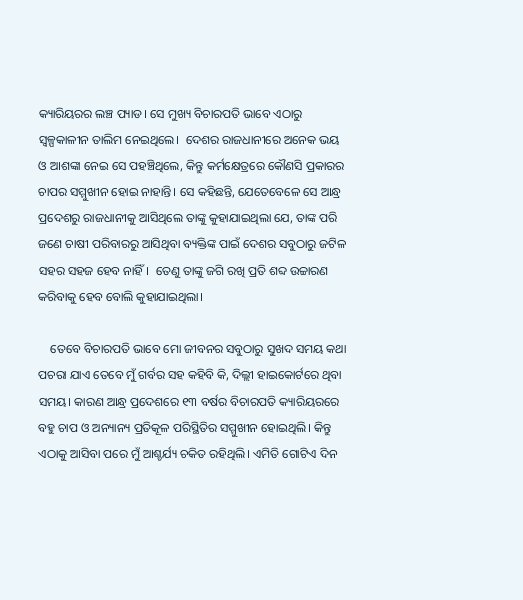କ୍ୟାରିୟରର ଲଞ୍ଚ ପ୍ୟାଡ। ସେ ମୁଖ୍ୟ ବିଚାରପତି ଭାବେ ଏଠାରୁ ସ୍ବଳ୍ପକାଳୀନ ତାଲିମ ନେଇଥିଲେ।  ଦେଶର ରାଜଧାନୀରେ ଅନେକ ଭୟ ଓ ଆଶଙ୍କା ନେଇ ସେ ପହଞ୍ଚିଥିଲେ, କିନ୍ତୁ କର୍ମକ୍ଷେତ୍ରରେ କୌଣସି ପ୍ରକାରର ଚାପର ସମ୍ମୁଖୀନ ହୋଇ ନାହାନ୍ତି। ସେ କହିଛନ୍ତି, ଯେତେବେଳେ ସେ ଆନ୍ଧ୍ର ପ୍ରଦେଶରୁ ରାଜଧାନୀକୁ ଆସିଥିଲେ ତାଙ୍କୁ କୁହାଯାଇଥିଲା ଯେ, ତାଙ୍କ ପରି ଜଣେ ଚାଷୀ ପରିବାରରୁ ଆସିଥିବା ବ୍ୟକ୍ତିଙ୍କ ପାଇଁ ଦେଶର ସବୁଠାରୁ ଜଟିଳ ସହର ସହଜ ହେବ ନାହିଁ।  ତେଣୁ ତାଙ୍କୁ ଜଗି ରଖି ପ୍ରତି ଶବ୍ଦ ଉଚ୍ଚାରଣ କରିବାକୁ ହେବ ବୋଲି କୁହାଯାଇଥିଲା।

    ତେବେ ବିଚାରପତି ଭାବେ ମୋ ଜୀବନର ସବୁଠାରୁ ସୁଖଦ ସମୟ କଥା ପଚରା ଯାଏ ତେବେ ମୁଁ ଗର୍ବର ସହ କହିବି କି, ଦିଲ୍ଲୀ ହାଇକୋର୍ଟରେ ଥିବା ସମୟ। କାରଣ ଆନ୍ଧ୍ର ପ୍ରଦେଶରେ ୧୩ ବର୍ଷର ବିଚାରପତି କ୍ୟାରିୟରରେ ବହୁ ଚାପ ଓ ଅନ୍ୟାନ୍ୟ ପ୍ରତିକୂଳ ପରିସ୍ଥିତିର ସମ୍ମୁଖୀନ ହୋଇଥିଲି। କିନ୍ତୁ ଏଠାକୁ ଆସିବା ପରେ ମୁଁ ଆଶ୍ଚର୍ଯ୍ୟ ଚକିତ ରହିଥିଲି। ଏମିତି ଗୋଟିଏ ଦିନ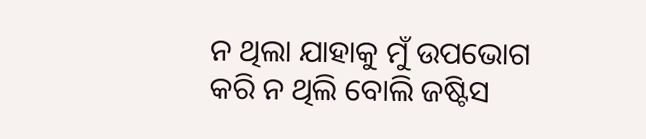ନ ଥିଲା ଯାହାକୁ ମୁଁ ଉପଭୋଗ କରି ନ ଥିଲି ବୋଲି ଜଷ୍ଟିସ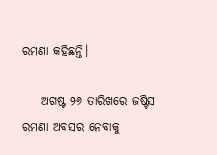ରମଣା କହିଛନ୍ତି।

    ଅଗଷ୍ଟ ୨୬ ତାରିଖରେ ଜଷ୍ଟିସ ରମଣା ଅବସର ନେବାକୁ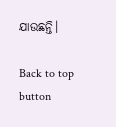ଯାଉଛନ୍ତି।

Back to top button